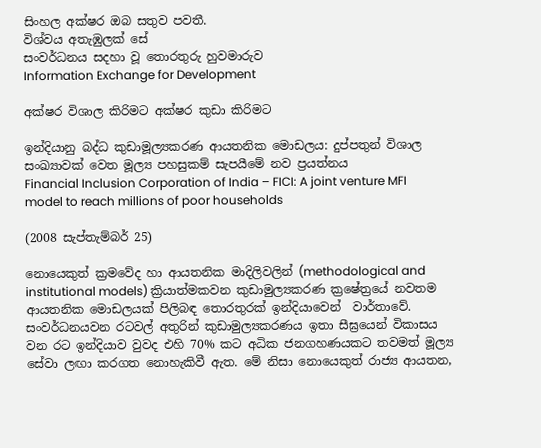සිංහල අක්ෂර ඔබ සතුව පවතී.
විශ්වය අතැඹුලක් සේ
සංවර්ධනය සදහා වූ තොරතුරු හුවමාරුව
Information Exchange for Development

අක්ෂර විශාල කිරිමට අක්ෂර කුඩා කිරිමට

ඉන්දියානු බද්ධ කුඩාමූල්‍යකරණ ආයතනික මොඩලය: දුප්පතුන් විශාල සංඛ්‍යාවක් වෙත මූල්‍ය පහසුකම් සැපයීමේ නව ප්‍රයත්නය
Financial Inclusion Corporation of India – FICI: A joint venture MFI model to reach millions of poor households

(2008 සැප්තැම්බර් 25)

නොයෙකුත් ක්‍රමවේද හා ආයතනික මාදිලිවලින් (methodological and institutional models) ක්‍රියාත්මකවන කුඩාමුල්‍යකරණ ක්‍රෂේත්‍රයේ නවතම ආයතනික මොඩලයක් පිලිබඳ තොරතුරක් ඉන්දියාවෙන්  වාර්තාවේ. සංවර්ධනයවන රටවල් අතුරින් කුඩාමුල්‍යකරණය ඉතා සීඝ්‍රයෙන් විකාසය වන රට ඉන්දියාව වුවද එහි 70% කට අධික ජනගහණයකට තවමත් මූල්‍ය සේවා ලඟා කරගත නොහැකිවී ඇත. මේ නිසා නොයෙකුත් රාජ්‍ය ආයතන,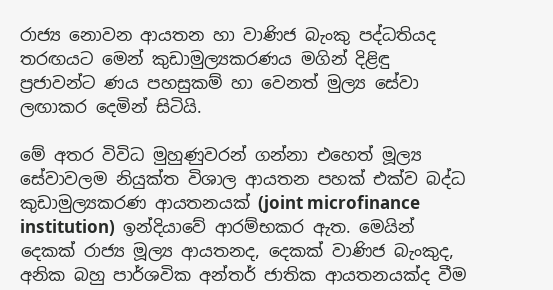රාජ්‍ය නොවන ආයතන හා වාණිජ බැංකු පද්ධතියද තරඟයට මෙන් කුඩාමුල්‍යකරණය මගින් දිළිඳු ප්‍රජාවන්ට ණය පහසුකම් හා වෙනත් මුල්‍ය සේවා ලඟාකර දෙමින් සිටියි.

මේ අතර විවිධ මුහුණුවරන් ගන්නා එහෙත් මූල්‍ය සේවාවලම නියුක්ත විශාල ආයතන පහක් එක්ව බද්ධ කුඩාමුල්‍යකරණ ආයතනයක් (joint microfinance institution)  ඉන්දියාවේ ආරම්භකර ඇත. මෙයින් දෙකක් රාජ්‍ය මූල්‍ය ආයතනද, දෙකක් වාණිජ බැංකුද, අනික බහු පාර්ශවික අන්තර් ජාතික ආයතනයක්ද වීම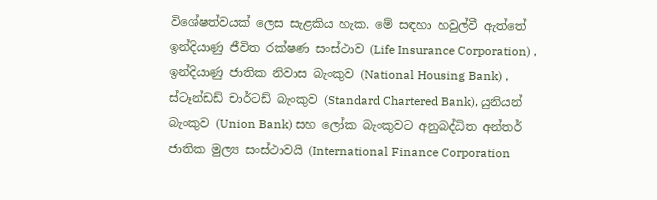විශේෂත්වයක් ලෙස සැළකිය හැක. මේ සඳහා හවුල්වී ඇත්තේ ඉන්දියාණු ජීවිත රක්ෂණ සංස්ථාව (Life Insurance Corporation) , ඉන්දියාණු ජාතික නිවාස බැංකුව (National Housing Bank) , ස්ටෑන්ඩඩ් චාර්ටඩ් බැංකුව (Standard Chartered Bank), යුනියන් බැංකුව (Union Bank) සහ ලෝක බැංකුවට අනුබද්ධිත අන්තර් ජාතික මුල්‍ය සංස්ථාවයි (International Finance Corporation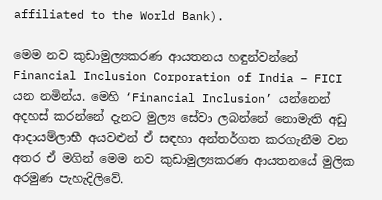affiliated to the World Bank).

මෙම නව කුඩාමුල්‍යකරණ ආයතනය හඳුන්වන්නේ Financial Inclusion Corporation of India – FICI යන නමින්ය. මෙහි ‘Financial Inclusion’ යන්නෙන් අදහස් කරන්නේ දැනට මුල්‍ය සේවා ලබන්නේ නොමැති අඩු ආදායම්ලාභී අයවළුන් ඒ සඳහා අන්තර්ගත කරගැනීම වන අතර ඒ මගින් මෙම නව කුඩාමුල්‍යකරණ ආයතනයේ මුලික අරමුණ පැහැදිලිවේ.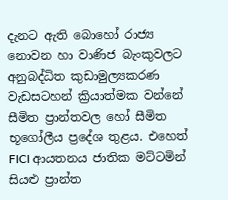දැනට ඇති බොහෝ රාජ්‍ය නොවන හා වාණිජ බැංකුවලට අනුබද්ධිත කුඩාමුල්‍යකරණ වැඩසටහන් ක්‍රියාත්මක වන්නේ සීමිත ප්‍රාන්තවල හෝ සීමිත භූගෝලීය ප්‍රදේශ තුළය. එහෙත් FICI ආයතනය ජාතික මට්ටමින් සියළු ප්‍රාන්ත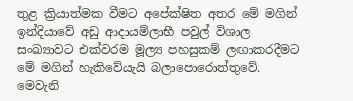තුළ ක්‍රියාත්මක වීමට අපේක්ෂිත අතර මේ මගින් ඉන්දියාවේ අඩු ආදායම්ලාභී පවුල් විශාල සංඛ්‍යාවට එක්වරම මූල්‍ය පහසුකම් ලඟාකරදීමට මේ මගින් හැකිවේයැයි බලාපොරොත්තුවේ. මෙවැනි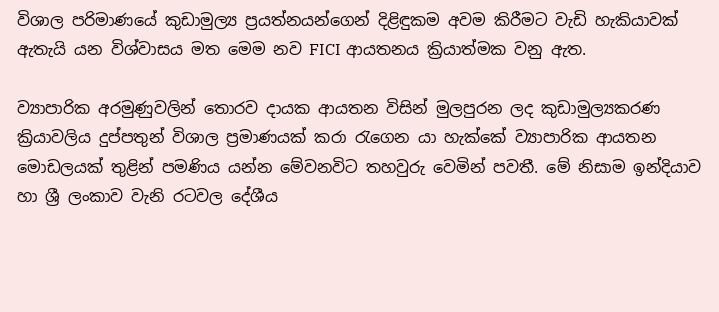විශාල පරිමාණයේ කුඩාමුල්‍ය ප්‍රයත්නයන්ගෙන් දිළිඳුකම අවම කිරීමට වැඩි හැකියාවක් ඇතැයි යන විශ්වාසය මත මෙම නව FICI ආයතනය ක්‍රියාත්මක වනු ඇත.

ව්‍යාපාරික අරමුණුවලින් තොරව දායක ආයතන විසින් මුලපුරන ලද කුඩාමුල්‍යකරණ ක්‍රියාවලිය දුප්පතුන් විශාල ප්‍රමාණයක් කරා රැගෙන යා හැක්කේ ව්‍යාපාරික ආයතන මොඩලයක් තුළින් පමණිය යන්න මේවනවිට තහවුරු වෙමින් පවතී. මේ නිසාම ඉන්දියාව හා ශ්‍රී ලංකාව වැනි රටවල දේශීය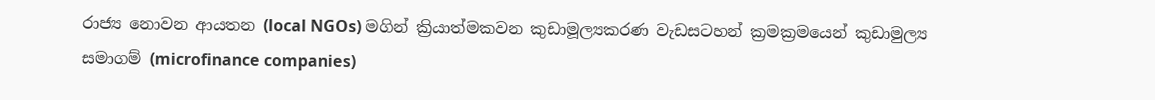රාජ්‍ය නොවන ආයතන (local NGOs) මගින් ක්‍රියාත්මකවන කුඩාමූල්‍යකරණ වැඩසටහන් ක්‍රමක්‍රමයෙන් කුඩාමුල්‍ය සමාගම් (microfinance companies)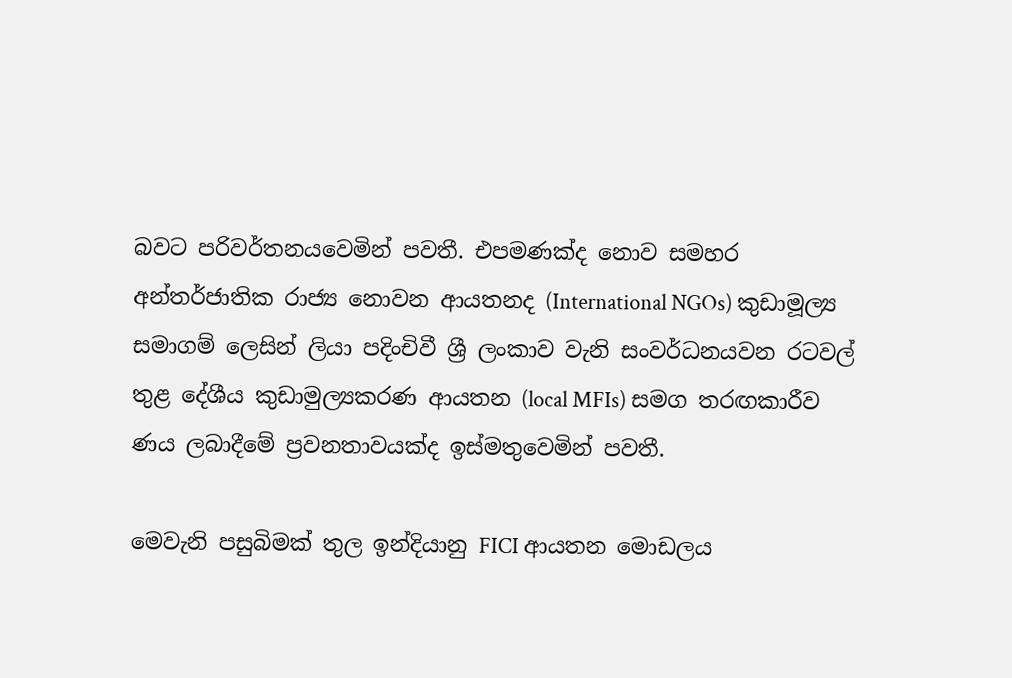බවට පරිවර්තනයවෙමින් පවතී. එපමණක්ද නොව සමහර අන්තර්ජාතික රාජ්‍ය නොවන ආයතනද (International NGOs) කුඩාමූල්‍ය සමාගම් ලෙසින් ලියා පදිංචිවී ශ්‍රී ලංකාව වැනි සංවර්ධනයවන රටවල් තුළ දේශීය කුඩාමුල්‍යකරණ ආයතන (local MFIs) සමග තරඟකාරීව ණය ලබාදීමේ ප්‍රවනතාවයක්ද ඉස්මතුවෙමින් පවතී.

මෙවැනි පසුබිමක් තුල ඉන්දියානු FICI ආයතන මොඩලය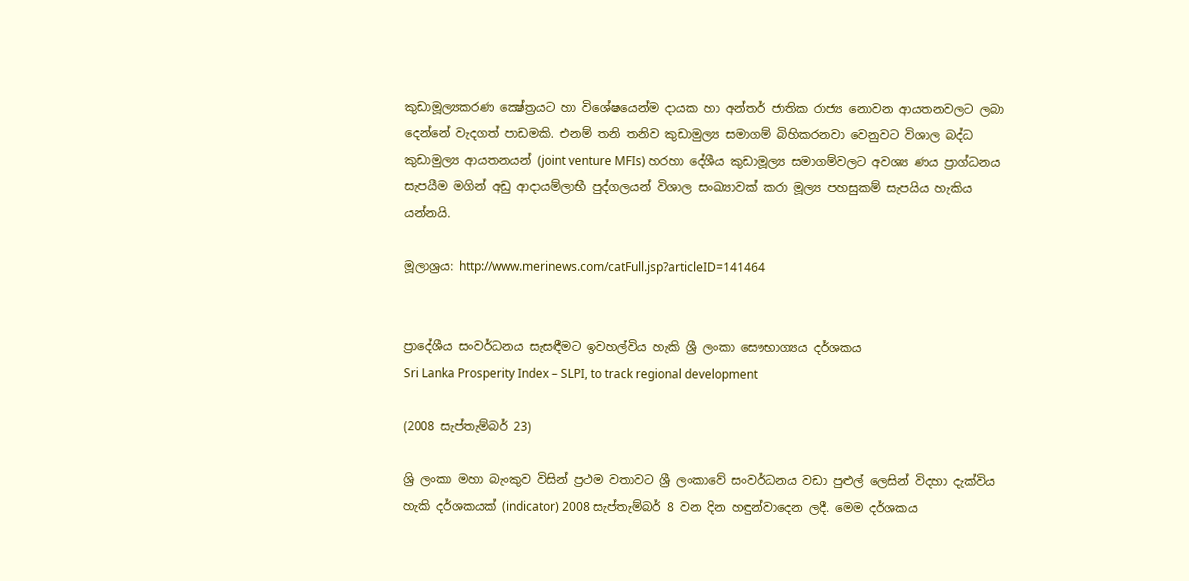කුඩාමූල්‍යකරණ ක්‍ෂේත්‍රයට හා විශේෂයෙන්ම දායක හා අන්තර් ජාතික රාජ්‍ය නොවන ආයතනවලට ලබා දෙන්නේ වැදගත් පාඩමකි. එනම් තනි තනිව කුඩාමුල්‍ය සමාගම් බිහිකරනවා වෙනුවට විශාල බද්ධ කුඩාමුල්‍ය ආයතනයන් (joint venture MFIs) හරහා දේශීය කුඩාමූල්‍ය සමාගම්වලට අවශ්‍ය ණය ප්‍රාග්ධනය සැපයීම මගින් අඩු ආදායම්ලාභී පුද්ගලයන් විශාල සංඛ්‍යාවක් කරා මූල්‍ය පහසුකම් සැපයිය හැකිය යන්නයි.

මූලාශ්‍රය: http://www.merinews.com/catFull.jsp?articleID=141464


ප්‍රාදේශීය සංවර්ධනය සැසඳීමට ඉවහල්විය හැකි ශ්‍රී ලංකා සෞභාග්‍යය දර්ශකය
Sri Lanka Prosperity Index – SLPI, to track regional development

(2008 සැප්තැම්බර් 23)

ශ්‍රි ලංකා මහා බැංකුව විසින් ප්‍රථම වතාවට ශ්‍රී ලංකාවේ සංවර්ධනය වඩා පුළුල් ලෙසින් විදහා දැක්විය හැකි දර්ශකයක් (indicator) 2008 සැප්තැම්බර් 8 වන දින හඳුන්වාදෙන ලදී. මෙම දර්ශකය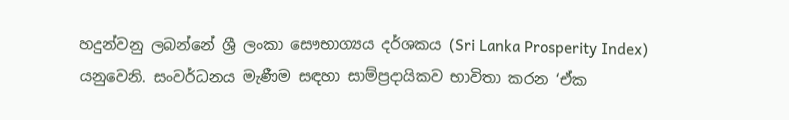හදුන්වනු ලබන්නේ ශ්‍රී ලංකා සෞභාග්‍යය දර්ශකය (Sri Lanka Prosperity Index) යනුවෙනි. සංවර්ධනය මැණීම සඳහා සාම්ප්‍රදායිකව භාවිතා කරන ‘ඒක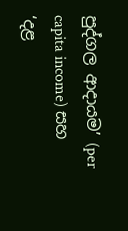පුද්ගල ආදායම’ (per capita income) සහ ‘දළ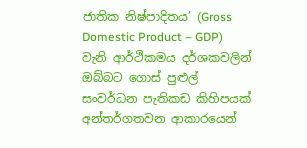ජාතික නිෂ්පාදිතය’ (Gross Domestic Product – GDP) වැනි ආර්ථිකමය දර්ශකවලින් ඔබ්බට ගොස් පුළුල් සංවර්ධන පැතිකඩ කිහිපයක් අන්තර්ගතවන ආකාරයෙන්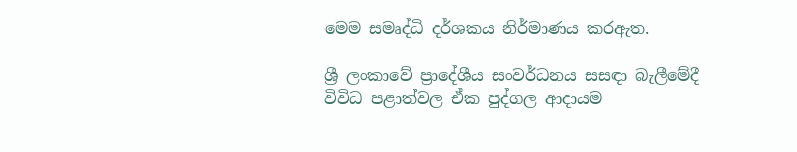මෙම සමෘද්ධි දර්ශකය නිර්මාණය කරඇත.

ශ්‍රී ලංකාවේ ප්‍රාදේශීය සංවර්ධනය සසඳා බැලීමේදී විවිධ පළාත්වල ඒක පුද්ගල ආදායම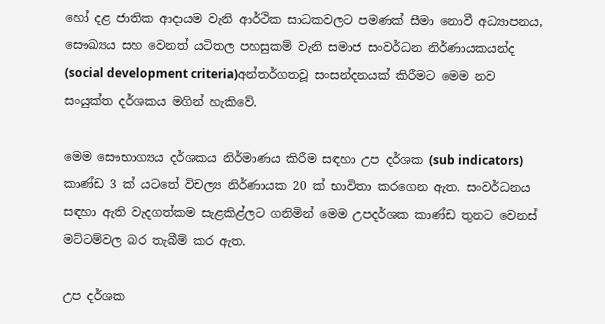හෝ දළ ජාතික ආදායම වැනි ආර්ථික සාධකවලට පමණක් සීමා නොවී අධ්‍යාපනය, සෞඛ්‍යය සහ වෙනත් යටිතල පහසුකම් වැනි සමාජ සංවර්ධන නිර්ණායකයන්ද (social development criteria)අන්තර්ගතවූ සංසන්දනයක් කිරීමට මෙම නව සංයුක්ත දර්ශකය මගින් හැකිවේ.

මෙම සෞභාග්‍යය දර්ශකය නිර්මාණය කිරීම සඳහා උප දර්ශක (sub indicators) කාණ්ඩ 3 ක් යටතේ විචල්‍ය නිර්ණායක 20 ක් භාවිතා කරගෙන ඇත. සංවර්ධනය සඳහා ඇති වැදගත්කම සැළකිළ්ලට ගනිමින් මෙම උපදර්ශක කාණ්ඩ තුනට වෙනස් මට්ටම්වල බර තැබීම් කර ඇත.

උප දර්ශක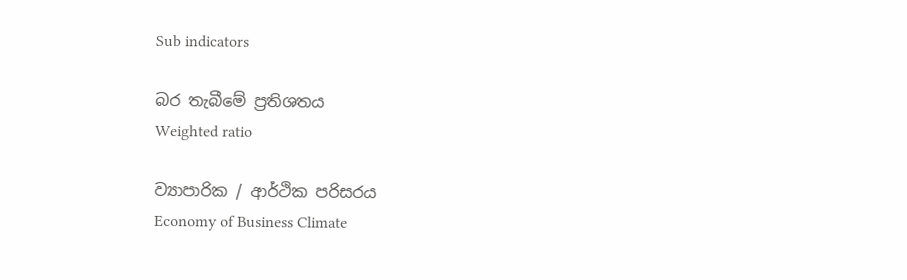Sub indicators

බර තැබීමේ ප්‍රතිශතය
Weighted ratio

ව්‍යාපාරික / ආර්ථික පරිසරය
Economy of Business Climate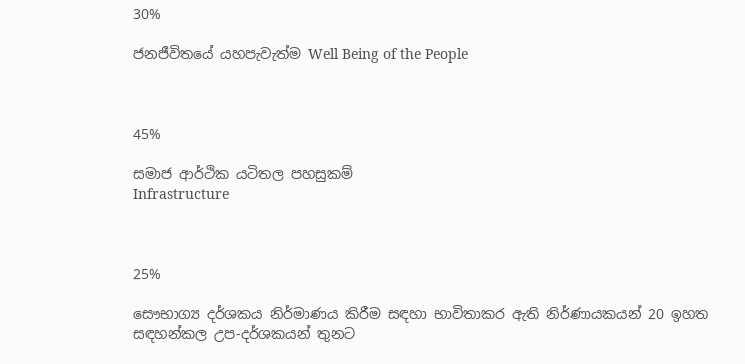30%

ජනජීවිතයේ යහපැවැත්ම Well Being of the People



45%

සමාජ ආර්ථික යටිතල පහසුකම්
Infrastructure



25%

සෞභාග්‍ය දර්ශකය නිර්මාණය කිරීම සඳහා භාවිතාකර ඇති නිර්ණායකයන් 20 ඉහත සඳහන්කල උප-දර්ශකයන් තුනට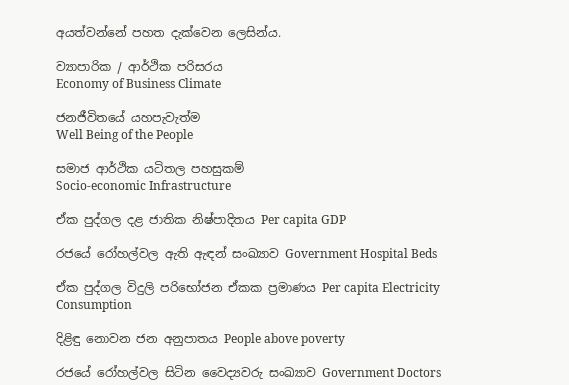අයත්වන්නේ පහත දැක්වෙන ලෙසින්ය.

ව්‍යාපාරික / ආර්ථික පරිසරය
Economy of Business Climate

ජනජීවිතයේ යහපැවැත්ම
Well Being of the People

සමාජ ආර්ථික යටිතල පහසුකම්
Socio-economic Infrastructure

ඒක පුද්ගල දළ ජාතික නිෂ්පාදිතය Per capita GDP

රජයේ රෝහල්වල ඇති ඇඳන් සංඛ්‍යාව Government Hospital Beds

ඒක පුද්ගල විදුලි පරිභෝජන ඒකක ප්‍රමාණය Per capita Electricity Consumption

දිළිඳු නොවන ජන අනුපාතය People above poverty

රජයේ රෝහල්වල සිටින වෛද්‍යවරු සංඛ්‍යාව Government Doctors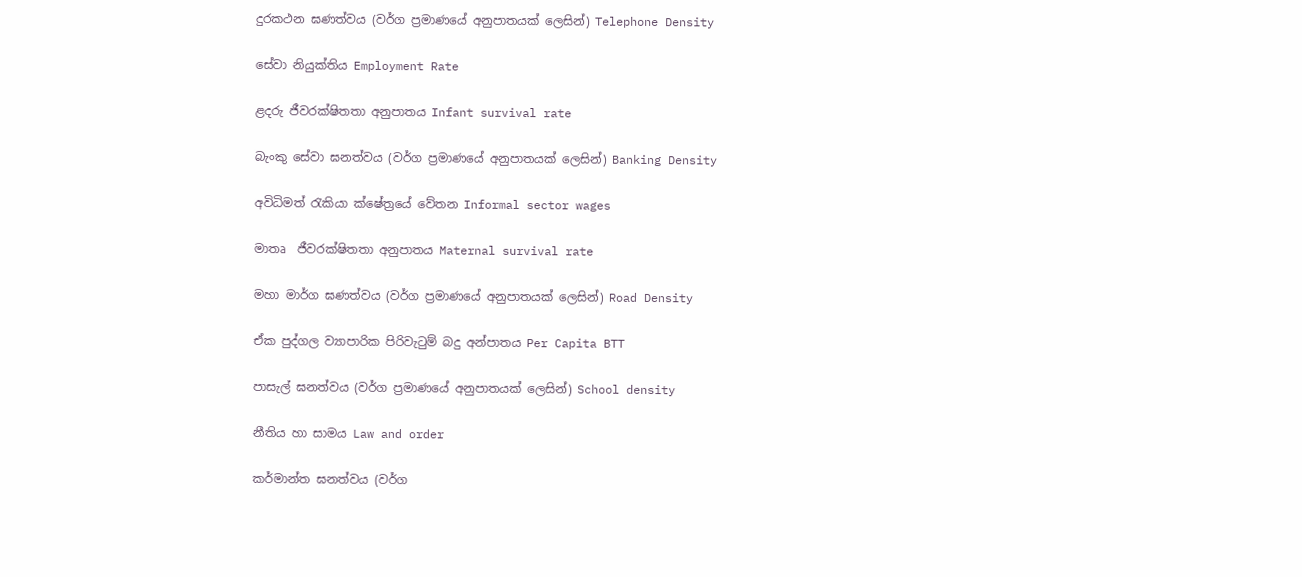දුරකථන ඝණත්වය (වර්ග ප්‍රමාණයේ අනුපාතයක් ලෙසින්) Telephone Density

සේවා නියුක්තිය Employment Rate

ළදරු ජීවරක්ෂිතතා අනුපාතය Infant survival rate

බැංකු සේවා ඝනත්වය (වර්ග ප්‍රමාණයේ අනුපාතයක් ලෙසින්) Banking Density

අවිධිමත් රැකියා ක්ෂේත්‍රයේ වේතන Informal sector wages

මාතෘ  ජීවරක්ෂිතතා අනුපාතය Maternal survival rate

මහා මාර්ග ඝණත්වය (වර්ග ප්‍රමාණයේ අනුපාතයක් ලෙසින්) Road Density

ඒක පුද්ගල ව්‍යාපාරික පිරිවැටුම් බදු අන්පාතය Per Capita BTT

පාසැල් ඝනත්වය (වර්ග ප්‍රමාණයේ අනුපාතයක් ලෙසින්) School density

නීතිය හා සාමය Law and order

කර්මාන්ත ඝනත්වය (වර්ග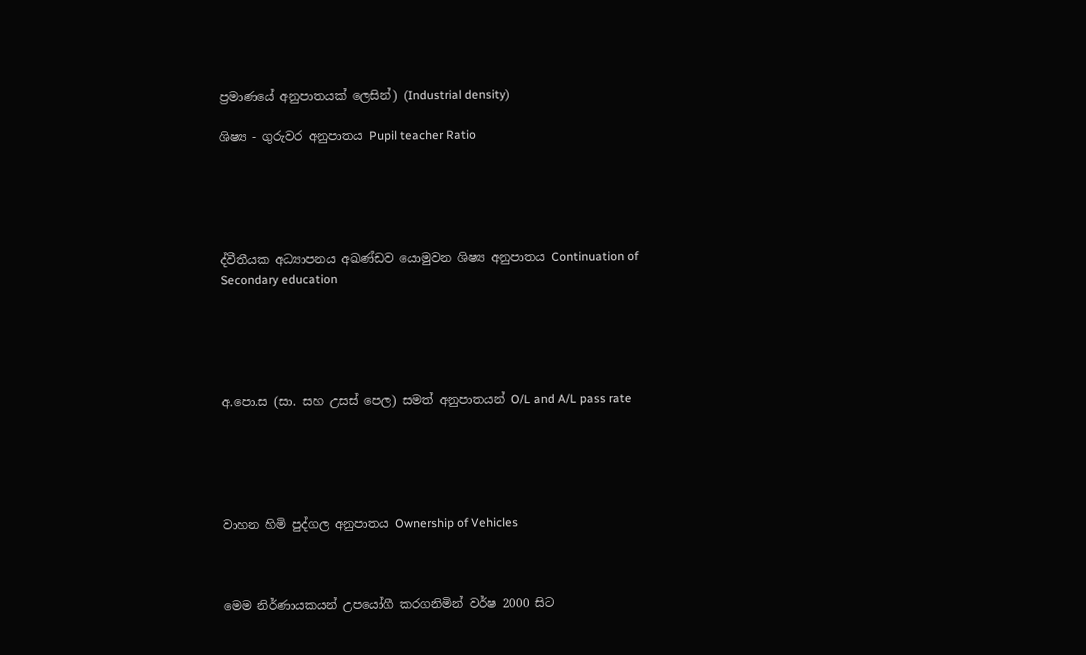ප්‍රමාණයේ අනුපාතයක් ලෙසින්) (Industrial density)

ශිෂ්‍ය - ගුරුවර අනුපාතය Pupil teacher Ratio





ද්වීතීයක අධ්‍යාපනය අඛණ්ඩව යොමුවන ශිෂ්‍ය අනුපාතය Continuation of Secondary education





අ.පො.ස (සා. සහ උසස් පෙල) සමත් අනුපාතයන් O/L and A/L pass rate





වාහන හිමි පුද්ගල අනුපාතය Ownership of Vehicles



මෙම නිර්ණායකයන් උපයෝගී කරගනිමින් වර්ෂ 2000 සිට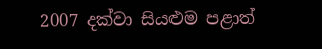2007 දක්වා සියළුම පළාත්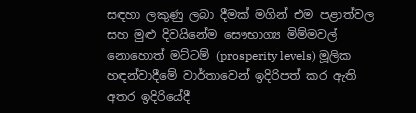සඳහා ලකුණු ලබා දීමක් මගින් එම පළාත්වල සහ මුළු දිවයිනේම සෞභාග්‍ය මිම්මවල් නොහොත් මට්ටම් (prosperity levels) මූලික හඳන්වාදීමේ වාර්තාවෙන් ඉදිරිපත් කර ඇති අතර ඉදිරියේදී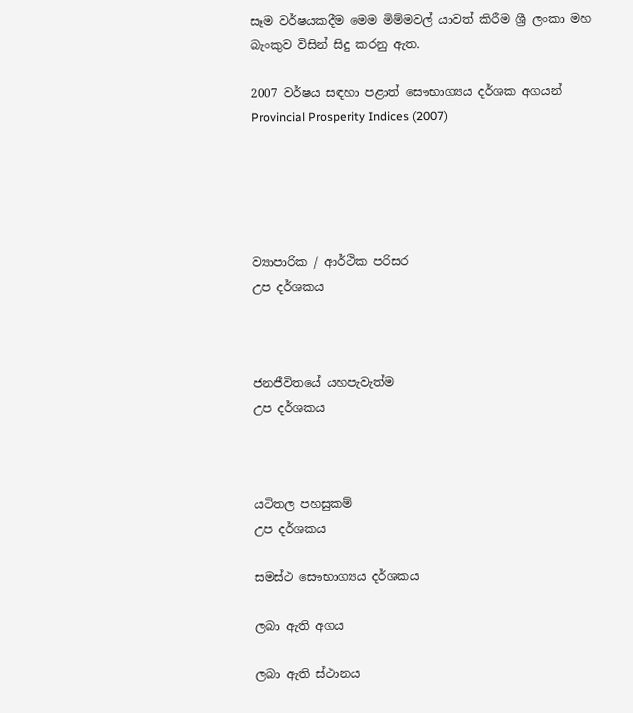සෑම වර්ෂයකදීම මෙම මිම්මවල් යාවත් කිරීම ශ්‍රී ලංකා මහ බැංකුව විසින් සිදු කරනු ඇත.

2007 වර්ෂය සඳහා පළාත් සෞභාග්‍යය දර්ශක අගයන්
Provincial Prosperity Indices (2007)





ව්‍යාපාරික / ආර්ථික පරිසර
උප දර්ශකය



ජනජීවිතයේ යහපැවැත්ම
උප දර්ශකය



යටිතල පහසුකම්
උප දර්ශකය

සමස්ථ සෞභාග්‍යය දර්ශකය

ලබා ඇති අගය

ලබා ඇති ස්ථානය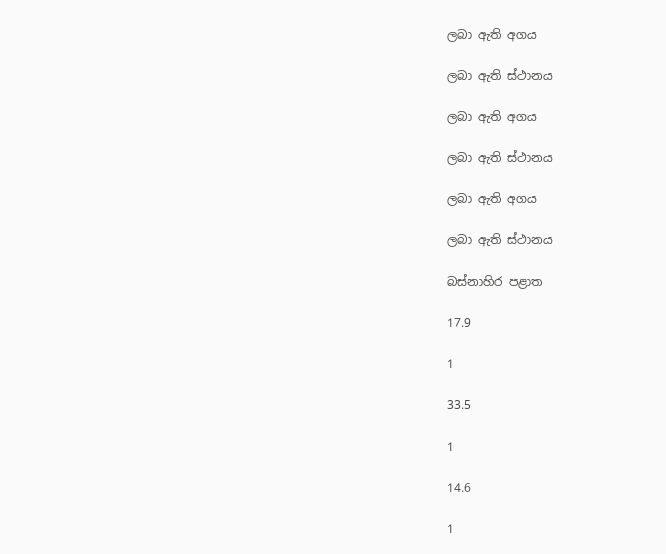ලබා ඇති අගය

ලබා ඇති ස්ථානය

ලබා ඇති අගය

ලබා ඇති ස්ථානය

ලබා ඇති අගය

ලබා ඇති ස්ථානය

බස්නාහිර පළාත

17.9

1

33.5

1

14.6

1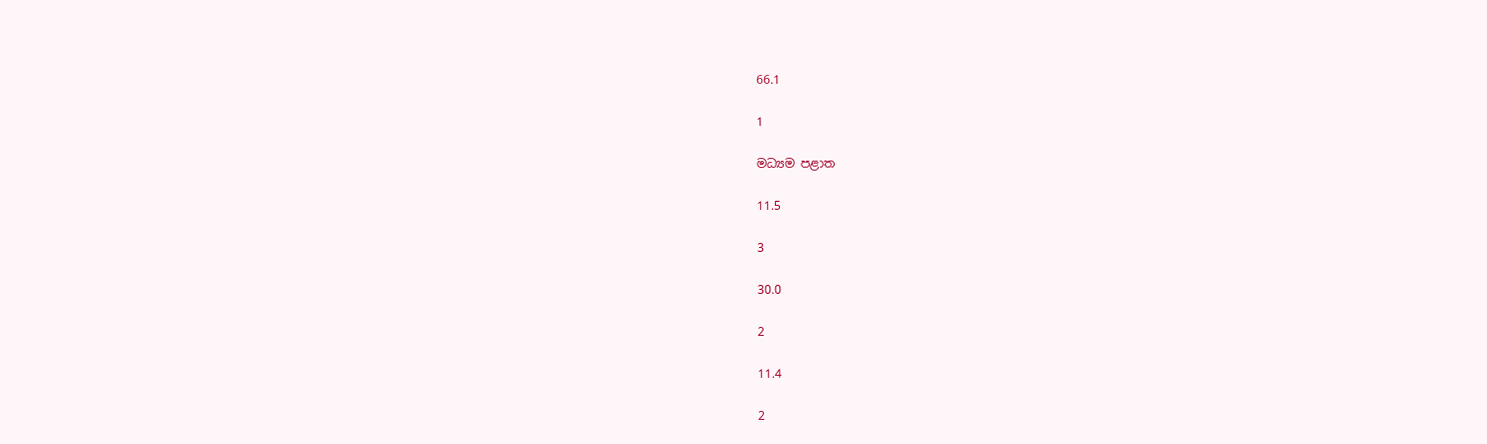66.1

1

මධ්‍යම පළාත

11.5

3

30.0

2

11.4

2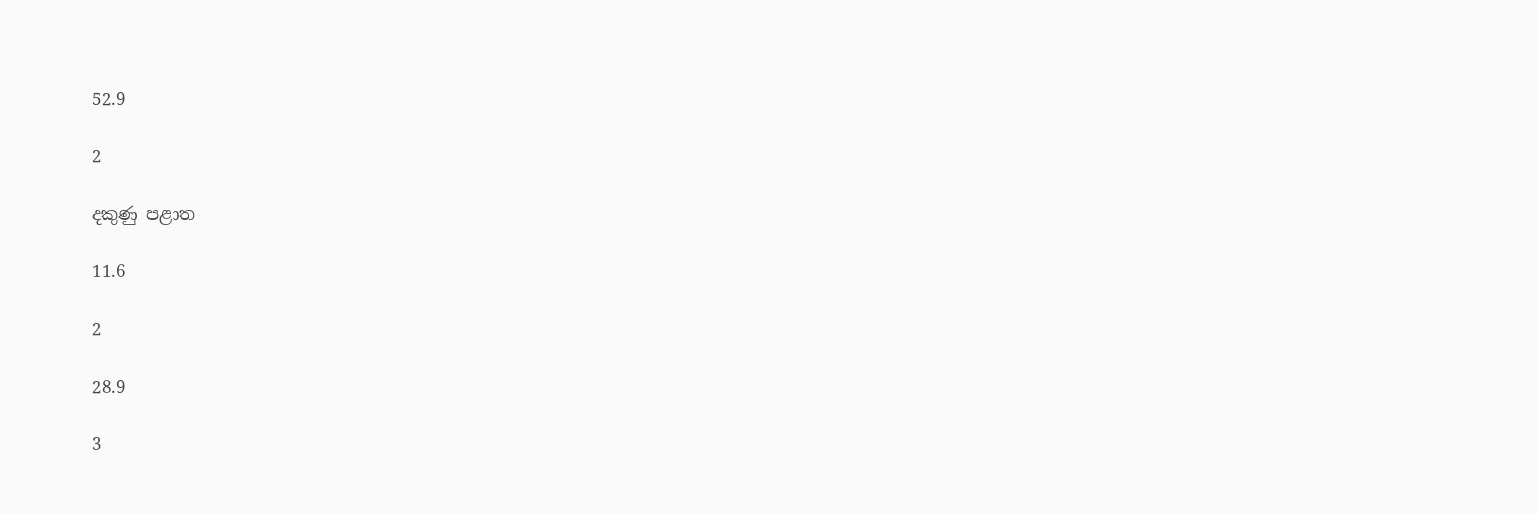52.9

2

දකුණු පළාත

11.6

2

28.9

3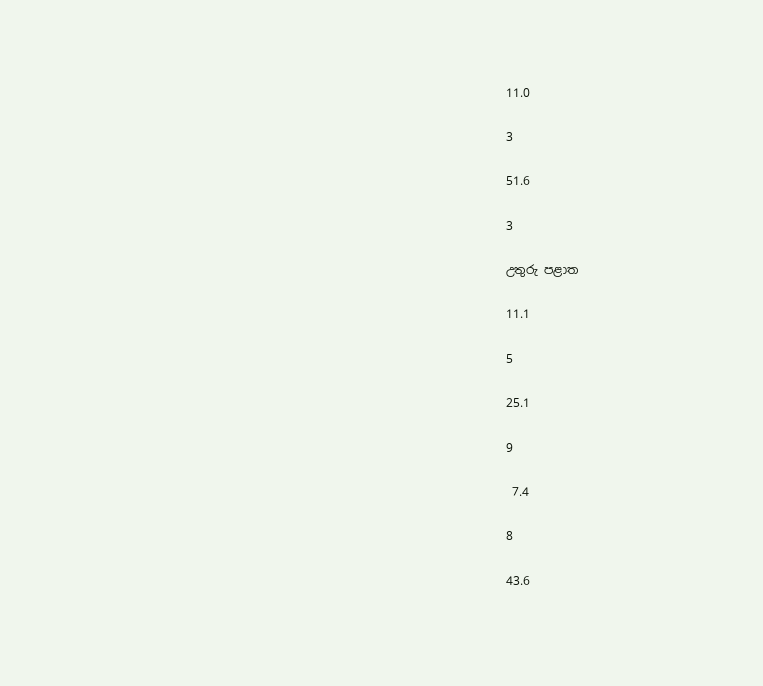11.0

3

51.6

3

උතුරු පළාත

11.1

5

25.1

9

 7.4

8

43.6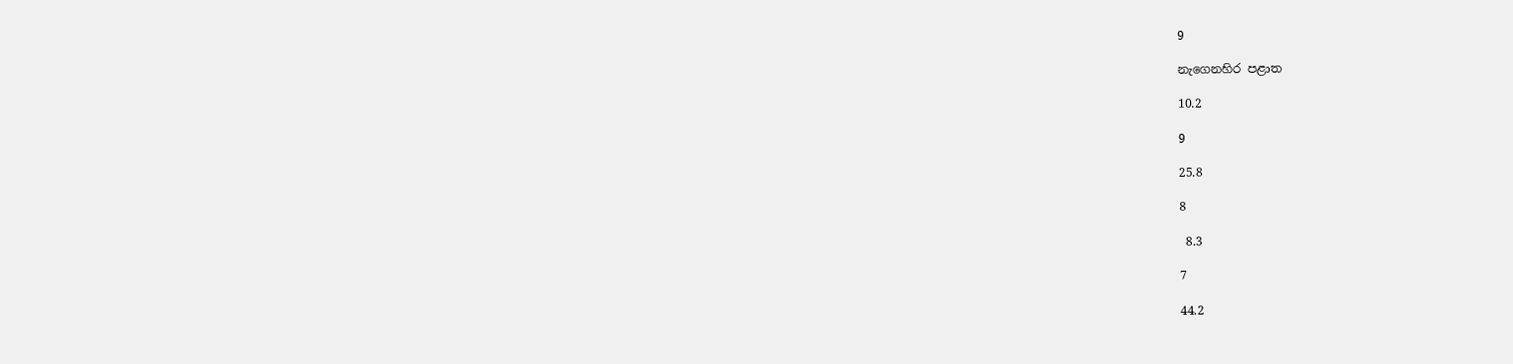9

නැගෙනහිර පළාත

10.2

9

25.8

8

 8.3

7

44.2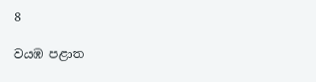8

වයඹ පළාත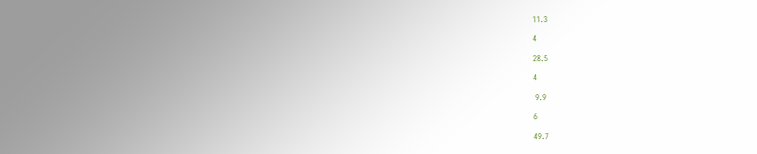11.3

4

28.5

4

 9.9

6

49.7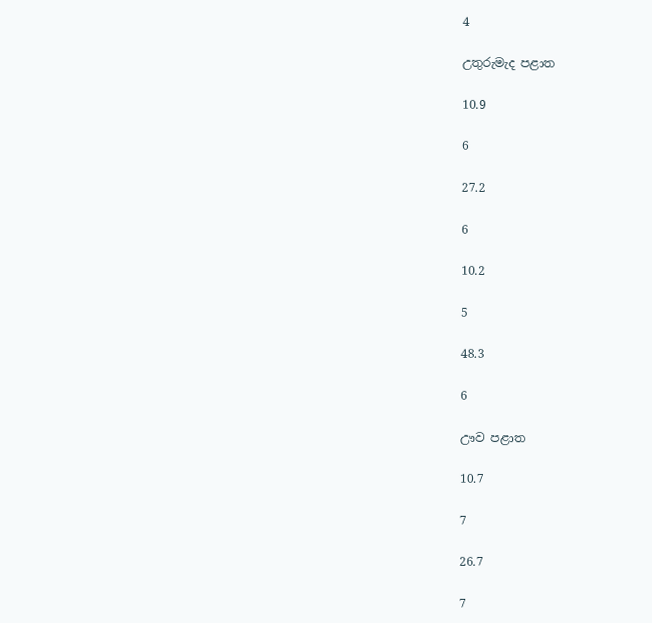4

උතුරුමැද පළාත

10.9

6

27.2

6

10.2

5

48.3

6

ඌව පළාත

10.7

7

26.7

7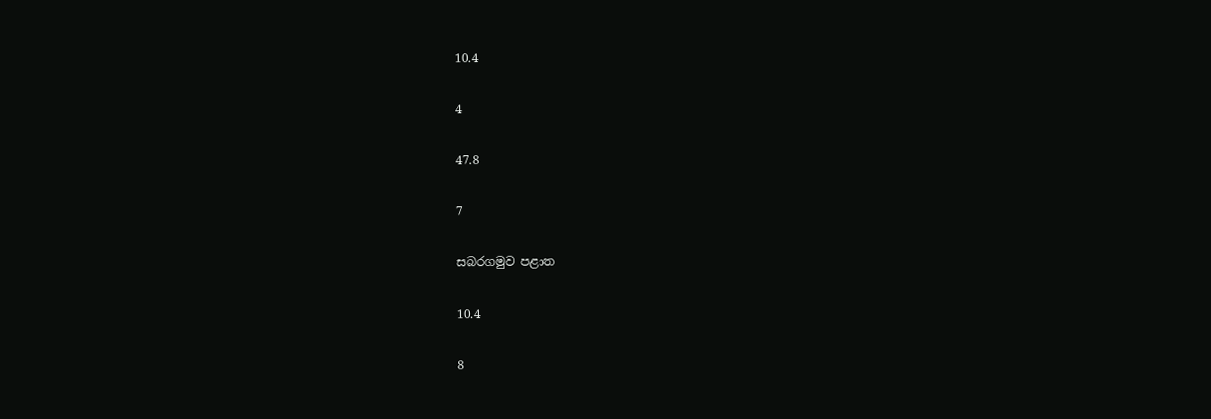10.4

4

47.8

7

සබරගමුව පළාත

10.4

8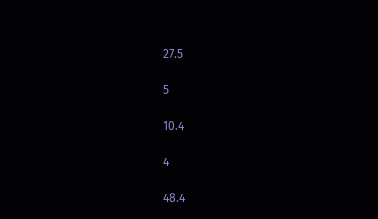27.5

5

10.4

4

48.4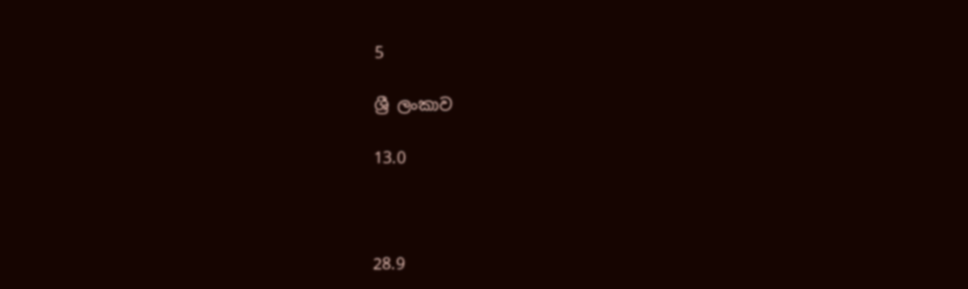5

ශ්‍රී ලංකාව

13.0



28.9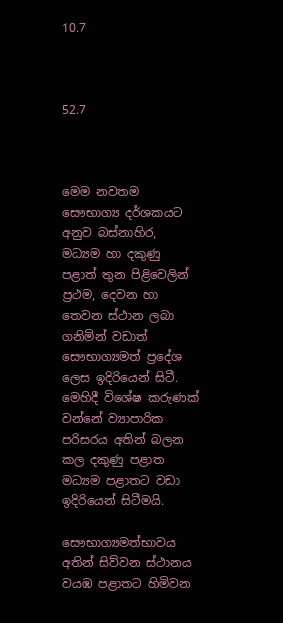10.7



52.7



මෙම නවතම සෞභාග්‍ය දර්ශකයට අනුව බස්නාහිර, මධ්‍යම හා දකුණු පළාත් තුන පිළිවෙලින් ප්‍රථම, දෙවන හා තෙවන ස්ථාන ලබා ගනිමින් වඩාත් සෞභාග්‍යමත් ප්‍රදේශ ලෙස ඉදිරියෙන් සිටී. මෙහිදී විශේෂ කරුණක් වන්නේ ව්‍යාපාරික පරිසරය අතින් බලන කල දකුණු පළාත මධ්‍යම පළාතට වඩා ඉදිරියෙන් සිටීමයි.

සෞභාග්‍යමත්භාවය අතින් සිව්වන ස්ථානය වයඹ පළාතට හිමිවන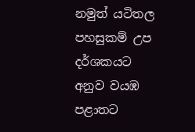නමුත් යටිතල පහසුකම් උප දර්ශකයට අනුව වයඹ පළාතට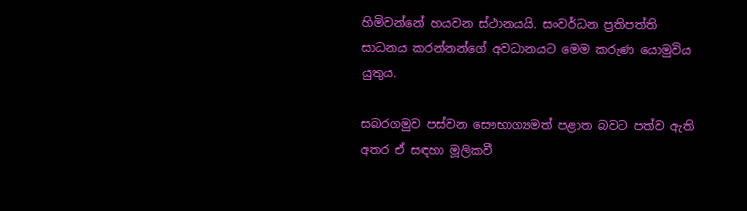හිමිවන්නේ හයවන ස්ථානයයි. සංවර්ධන ප්‍රතිපත්ති සාධනය කරන්නන්ගේ අවධානයට මෙම කරුණ යොමුවිය යුතුය.

සබරගමුව පස්වන සෞභාග්‍යමත් පළාත බවට පත්ව ඇති අතර ඒ සඳහා මූලිකවී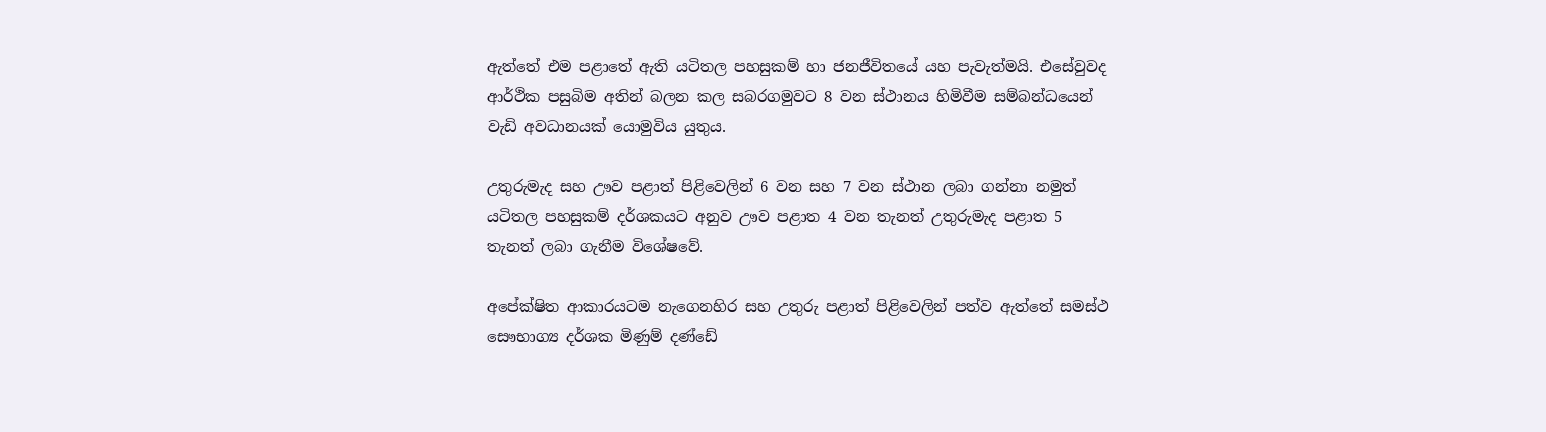ඇත්තේ එම පළාතේ ඇති යටිතල පහසුකම් හා ජනජීවිතයේ යහ පැවැත්මයි. එසේවුවද ආර්ථික පසුබිම අතින් බලන කල සබරගමුවට 8 වන ස්ථානය හිමිවීම සම්බන්ධයෙන් වැඩි අවධානයක් යොමුවිය යුතුය.

උතුරුමැද සහ ඌව පළාත් පිළිවෙලින් 6 වන සහ 7 වන ස්ථාන ලබා ගන්නා නමුත් යටිතල පහසුකම් දර්ශකයට අනුව ඌව පළාත 4 වන තැනත් උතුරුමැද පළාත 5 තැනත් ලබා ගැනීම විශේෂවේ.

අපේක්ෂිත ආකාරයටම නැගෙනහිර සහ උතුරු පළාත් පිළිවෙලින් පත්ව ඇත්තේ සමස්ථ සෞභාග්‍ය දර්ශක මිණුම් දණ්ඩේ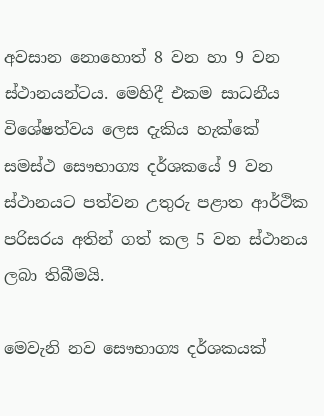අවසාන නොහොත් 8 වන හා 9 වන ස්ථානයන්ටය. මෙහිදී එකම සාධනීය විශේෂත්වය ලෙස දැකිය හැක්කේ සමස්ථ සෞභාග්‍ය දර්ශකයේ 9 වන ස්ථානයට පත්වන උතුරු පළාත ආර්ථික පරිසරය අතින් ගත් කල 5 වන ස්ථානය ලබා තිබීමයි.

මෙවැනි නව සෞභාග්‍ය දර්ශකයක්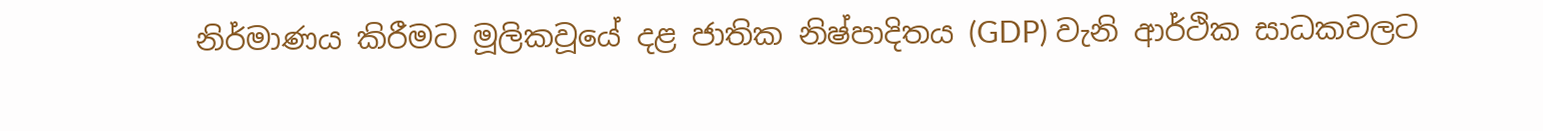නිර්මාණය කිරීමට මූලිකවූයේ දළ ජාතික නිෂ්පාදිතය (GDP) වැනි ආර්ථික සාධකවලට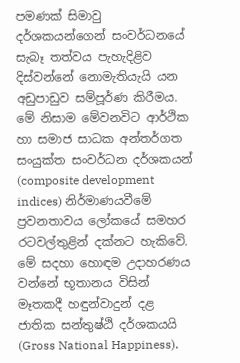පමණක් සිමාවු දර්ශකයන්ගෙන් සංවර්ධනයේ සැබෑ තත්වය පැහැදිළිව දිස්වන්නේ නොමැතියැයි යන අඩුපාඩුව සම්පූර්ණ කිරීමය. මේ නිසාම මේවනවිට ආර්ථික හා සමාජ සාධක අන්තර්ගත සංයුක්ත සංවර්ධන දර්ශකයන් (composite development indices) නිර්මාණයවීමේ ප්‍රවනතාවය ලෝකයේ සමහර රටවල්තුළින් දක්නට හැකිවේ. මේ සදහා හොඳම උදාහරණය වන්නේ භූතානය විසින් මෑතකදී හඳුන්වාදුන් දළ ජාතික සන්තුෂ්ඨි දර්ශකයයි (Gross National Happiness).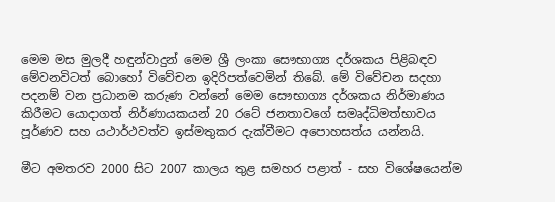මෙම මස මුලදී හඳුන්වාදුන් මෙම ශ්‍රී ලංකා සෞභාග්‍ය දර්ශකය පිළිබඳව මේවනවිටත් බොහෝ විවේචන ඉදිරිපත්වෙමින් තිබේ. මේ විවේචන සදහා පදනම් වන ප්‍රධානම කරුණ වන්නේ මෙම සෞභාග්‍ය දර්ශකය නිර්මාණය කිරීමට යොදාගත් නිර්ණායකයන් 20 රටේ ජනතාවගේ සමෘද්ධිමත්භාවය පූර්ණව සහ යථාර්ථවත්ව ඉස්මතුකර දැක්වීමට අපොහසත්ය යන්නයි.

මීට අමතරව 2000 සිට 2007 කාලය තුළ සමහර පළාත් - සහ විශේෂයෙන්ම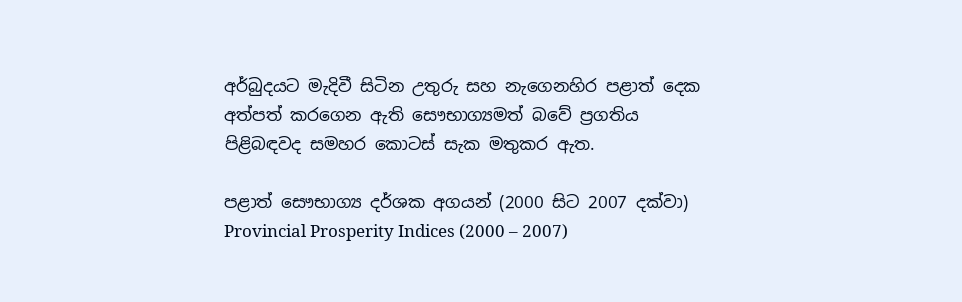අර්බුදයට මැදිවී සිටින උතුරු සහ නැගෙනහිර පළාත් දෙක අත්පත් කරගෙන ඇති සෞභාග්‍යමත් බවේ ප්‍රගතිය පිළිබඳවද සමහර කොටස් සැක මතුකර ඇත.

පළාත් සෞභාග්‍ය දර්ශක අගයන් (2000 සිට 2007 දක්වා)
Provincial Prosperity Indices (2000 – 2007)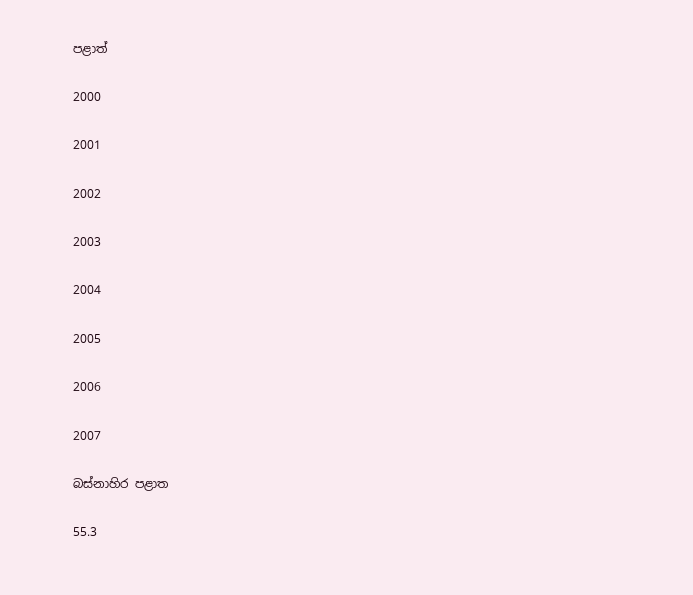පළාත්

2000

2001

2002

2003

2004

2005

2006

2007

බස්නාහිර පළාත

55.3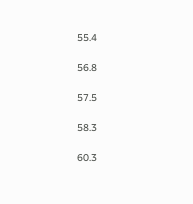55.4

56.8

57.5

58.3

60.3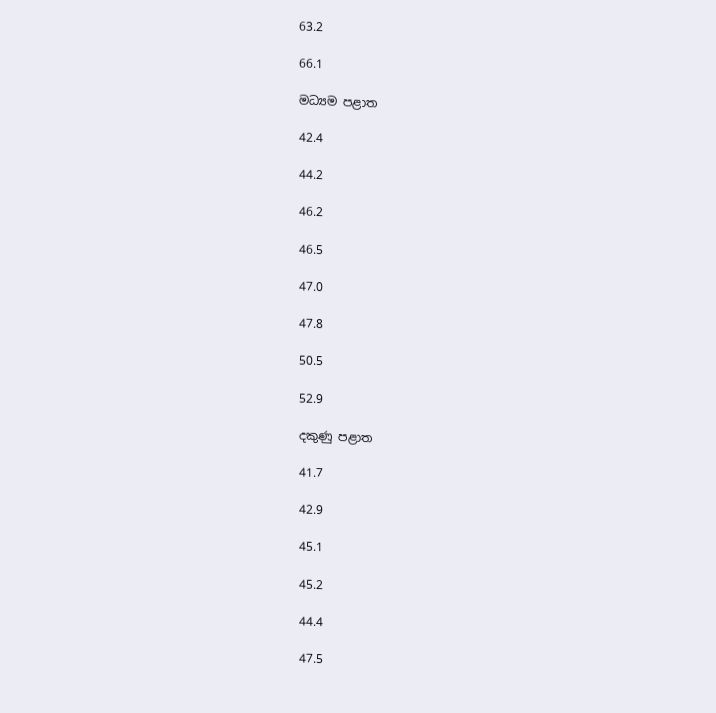63.2

66.1

මධ්‍යම පළාත

42.4

44.2

46.2

46.5

47.0

47.8

50.5

52.9

දකුණු පළාත

41.7

42.9

45.1

45.2

44.4

47.5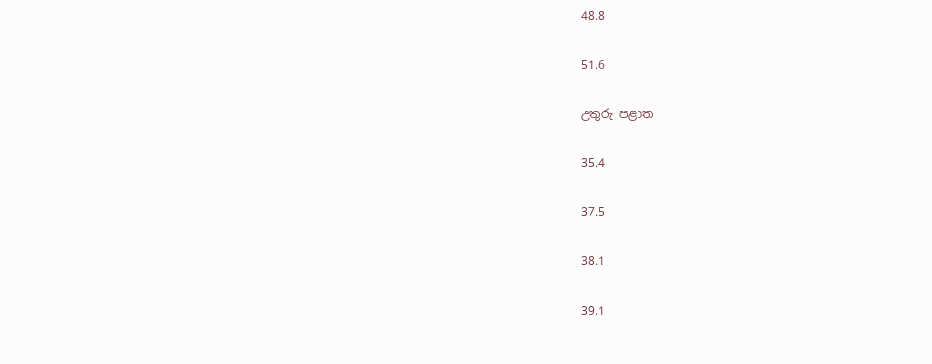48.8

51.6

උතුරු පළාත

35.4

37.5

38.1

39.1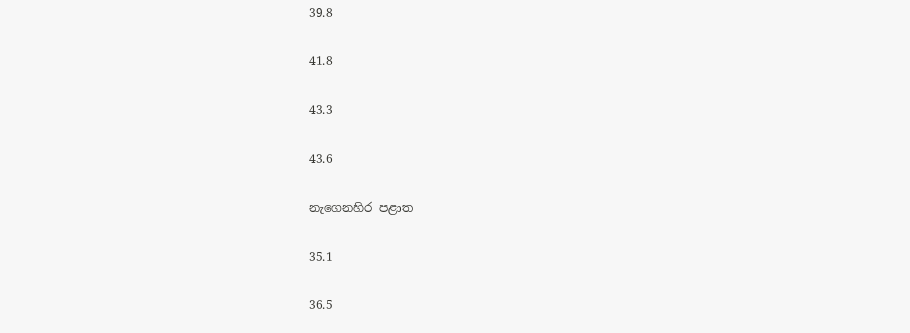39.8

41.8

43.3

43.6

නැගෙනහිර පළාත

35.1

36.5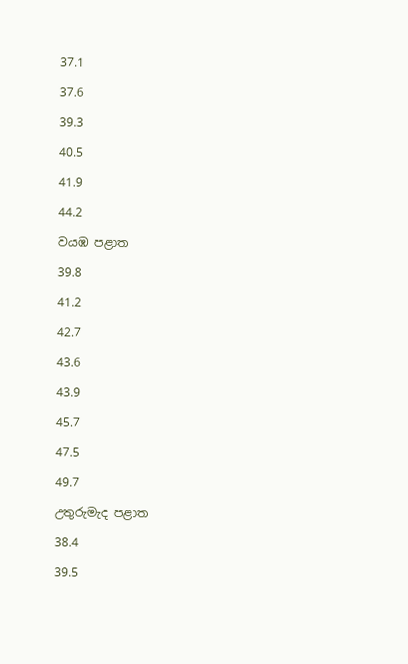37.1

37.6

39.3

40.5

41.9

44.2

වයඹ පළාත

39.8

41.2

42.7

43.6

43.9

45.7

47.5

49.7

උතුරුමැද පළාත

38.4

39.5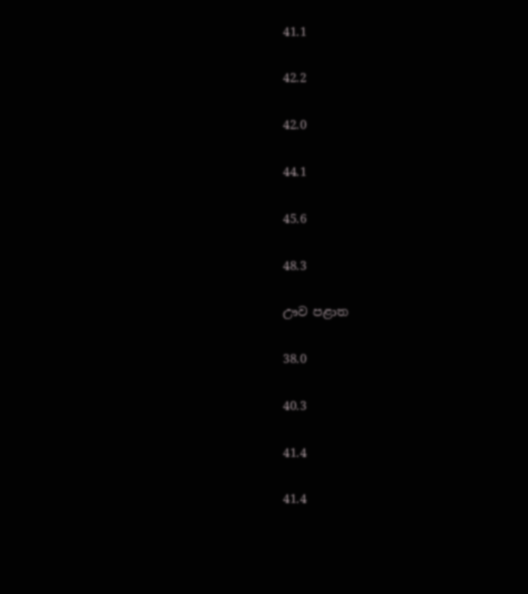41.1

42.2

42.0

44.1

45.6

48.3

ඌව පළාත

38.0

40.3

41.4

41.4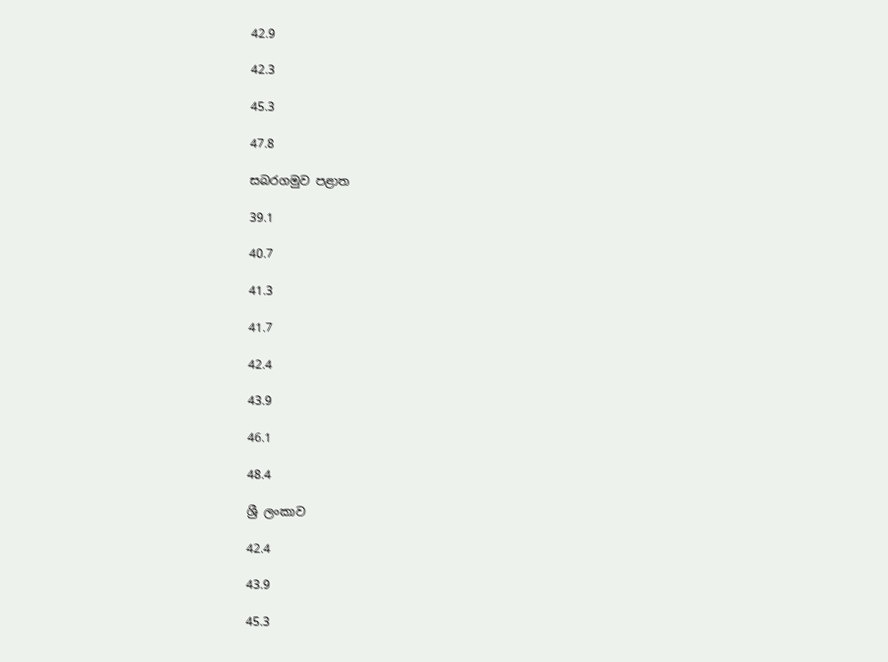42.9

42.3

45.3

47.8

සබරගමුව පළාත

39.1

40.7

41.3

41.7

42.4

43.9

46.1

48.4

ශ්‍රී ලංකාව

42.4

43.9

45.3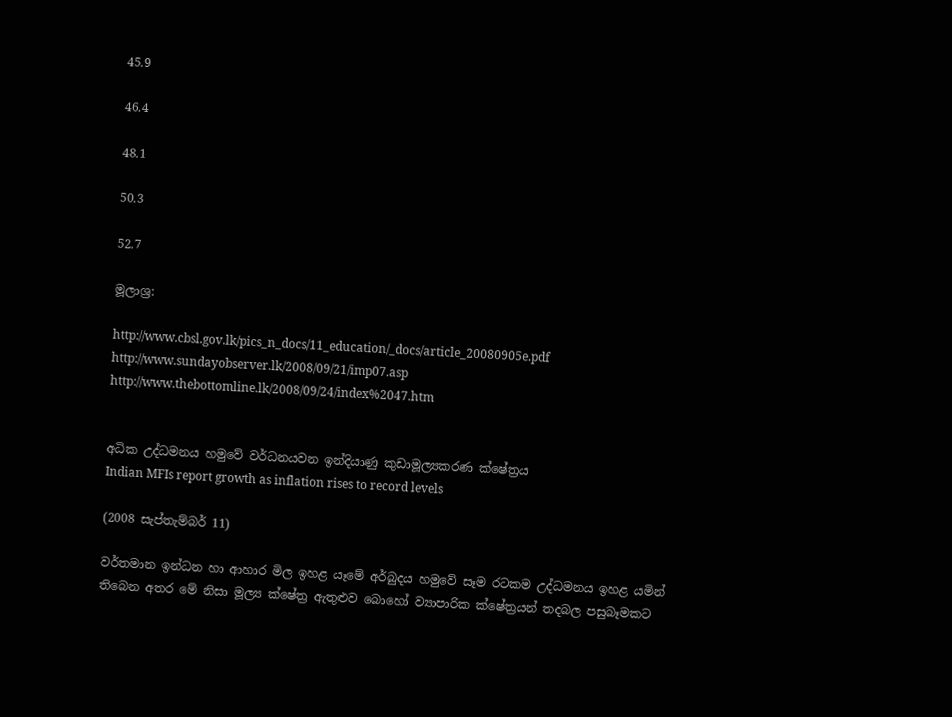45.9

46.4

48.1

50.3

52.7

මූලාශ්‍ර:

http://www.cbsl.gov.lk/pics_n_docs/11_education/_docs/article_20080905e.pdf
http://www.sundayobserver.lk/2008/09/21/imp07.asp
http://www.thebottomline.lk/2008/09/24/index%2047.htm


අධික උද්ධමනය හමුවේ වර්ධනයවන ඉන්දියාණු කුඩාමූල්‍යකරණ ක්ෂේත්‍රය
Indian MFIs report growth as inflation rises to record levels

(2008 සැප්තැම්බර් 11)

වර්තමාන ඉන්ධන හා ආහාර මිල ඉහළ යෑමේ අර්බුදය හමුවේ සෑම රටකම උද්ධමනය ඉහළ යමින් තිබෙන අතර මේ නිසා මූල්‍ය ක්ෂේත්‍ර ඇතුළුව බොහෝ ව්‍යාපාරික ක්ෂේත්‍රයන් තදබල පසුබෑමකට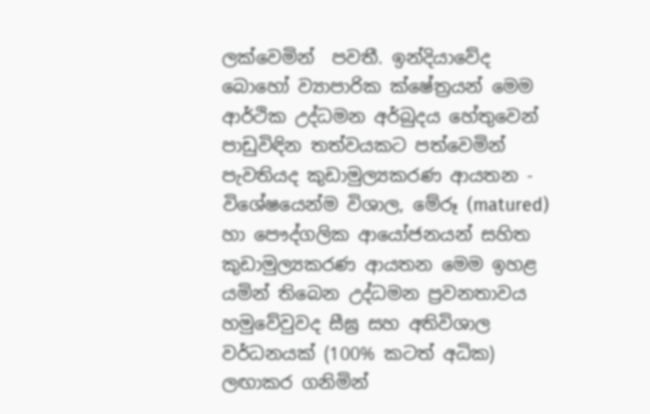ලක්වෙමින්  පවතී. ඉන්දියාවේද බොහෝ ව්‍යාපාරික ක්ෂේත්‍රයන් මෙම ආර්ථික උද්ධමන අර්බුදය හේතුවෙන් පාඩුවිඳින තත්වයකට පත්වෙමින් පැවතියද කුඩාමුල්‍යකරණ ආයතන - විශේෂයෙන්ම විශාල, මේරූ (matured) හා පෞද්ගලික ආයෝජනයන් සහිත කුඩාමුල්‍යකරණ ආයතන මෙම ඉහළ යමින් තිබෙන උද්ධමන ප්‍රවනතාවය හමුවේවුවද සීඝ්‍ර සහ අතිවිශාල වර්ධනයක් (100% කටත් අධික) ලඟාකර ගනිමින්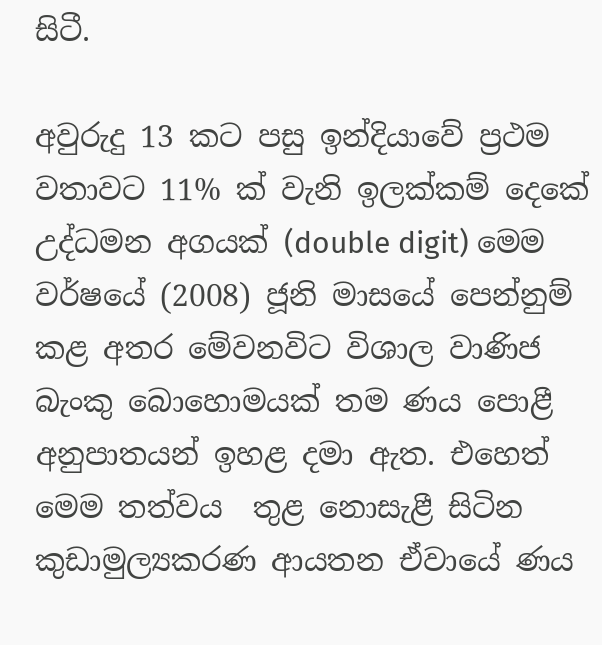සිටී.

අවුරුදු 13 කට පසු ඉන්දියාවේ ප්‍රථම වතාවට 11% ක් වැනි ඉලක්කම් දෙකේ උද්ධමන අගයක් (double digit) මෙම වර්ෂයේ (2008) ජූනි මාසයේ පෙන්නුම් කළ අතර මේවනවිට විශාල වාණිජ බැංකු බොහොමයක් තම ණය පොළී අනුපාතයන් ඉහළ දමා ඇත. එහෙත් මෙම තත්වය  තුළ නොසැළී සිටින කුඩාමුල්‍යකරණ ආයතන ඒවායේ ණය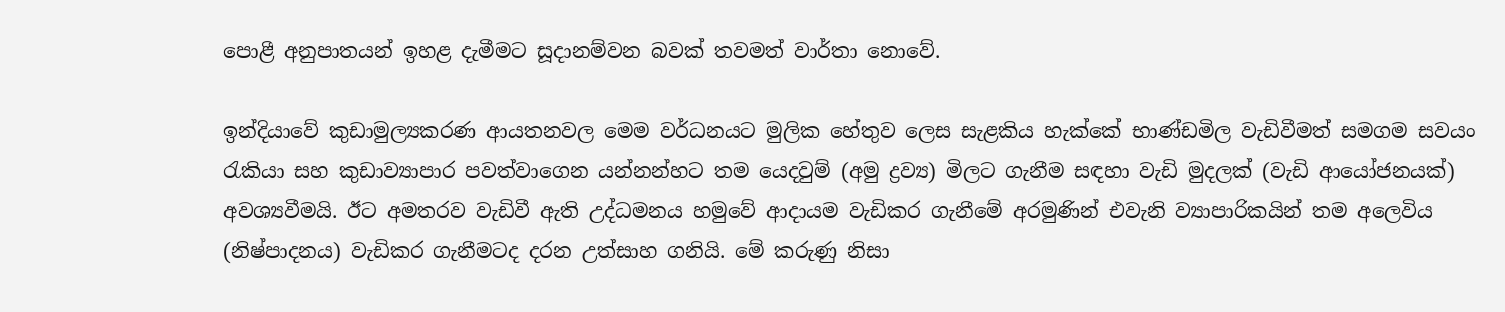පොළී අනුපාතයන් ඉහළ දැමීමට සූදානම්වන බවක් තවමත් වාර්තා නොවේ.

ඉන්දියාවේ කුඩාමුල්‍යකරණ ආයතනවල මෙම වර්ධනයට මුලික හේතුව ලෙස සැළකිය හැක්කේ භාණ්ඩමිල වැඩිවීමත් සමගම සවයං රැකියා සහ කුඩාව්‍යාපාර පවත්වාගෙන යන්නන්හට තම යෙදවුම් (අමු ද්‍රව්‍ය) මිලට ගැනීම සඳහා වැඩි මුදලක් (වැඩි ආයෝජනයක්) අවශ්‍යවීමයි. ඊට අමතරව වැඩිවී ඇති උද්ධමනය හමුවේ ආදායම වැඩිකර ගැනීමේ අරමුණින් එවැනි ව්‍යාපාරිකයින් තම අලෙවිය (නිෂ්පාදනය) වැඩිකර ගැනීමටද දරන උත්සාහ ගනියි. මේ කරුණු නිසා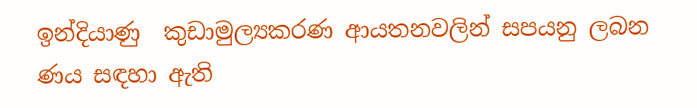ඉන්දියාණු  කුඩාමුල්‍යකරණ ආයතනවලින් සපයනු ලබන ණය සඳහා ඇති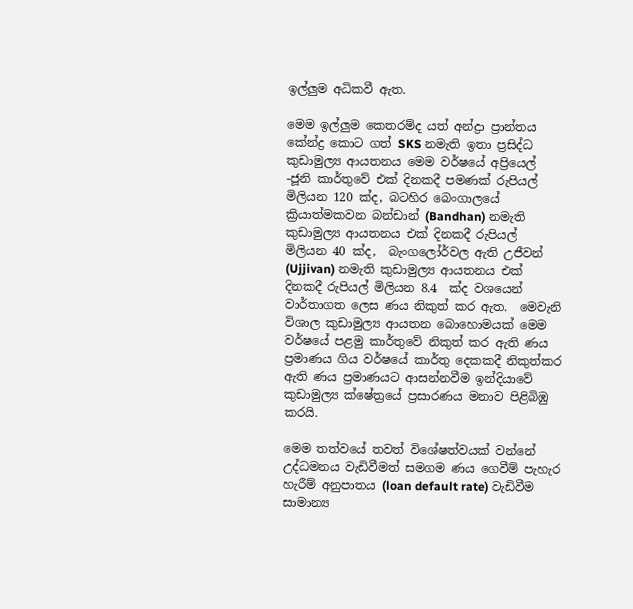ඉල්ලුම අධිකවී ඇත.

මෙම ඉල්ලුම කෙතරම්ද යත් අන්ද්‍රා ප්‍රාන්තය කේන්ද්‍ර කොට ගත් SKS නමැති ඉතා ප්‍රසිද්ධ කුඩාමුල්‍ය ආයතනය මෙම වර්ෂයේ අප්‍රියෙල් -ජූනි කාර්තුවේ එක් දිනකදී පමණක් රුපියල් මිලියන 120 ක්ද, බටහිර බෙංගාලයේ ක්‍රියාත්මකවන බන්ඩාන් (Bandhan) නමැති කුඩාමුල්‍ය ආයතනය එක් දිනකදී රුපියල් මිලියන 40 ක්ද,  බැංගලෝර්වල ඇති උජීවන් (Ujjivan) නමැති කුඩාමුල්‍ය ආයතනය එක් දිනකදී රුපියල් මිලියන 8.4  ක්ද වශයෙන් වාර්තාගත ලෙස ණය නිකුත් කර ඇත.  මෙවැනි විශාල කුඩාමුල්‍ය ආයතන බොහොමයක් මෙම වර්ෂයේ පළමු කාර්තුවේ නිකුත් කර ඇති ණය ප්‍රමාණය ගිය වර්ෂයේ කාර්තු දෙකකදී නිකුත්කර ඇති ණය ප්‍රමාණයට ආසන්නවීම ඉන්දියාවේ කුඩාමුල්‍ය ක්ෂේත්‍රයේ ප්‍රසාරණය මනාව පිළිබිඹු කරයි.

මෙම තත්වයේ තවත් විශේෂත්වයක් වන්නේ උද්ධමනය වැඩිවීමත් සමගම ණය ගෙවීම් පැහැර හැරීම් අනුපාතය (loan default rate) වැඩිවීම සාමාන්‍ය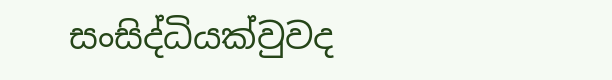සංසිද්ධියක්වුවද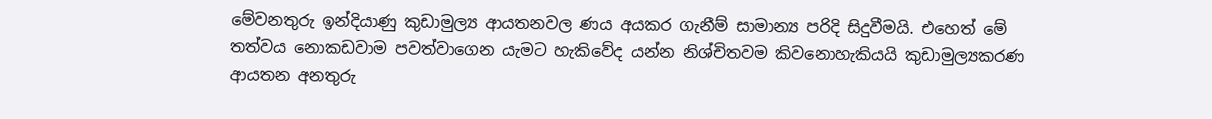මේවනතුරු ඉන්දියාණු කුඩාමුල්‍ය ආයතනවල ණය අයකර ගැනීම් සාමාන්‍ය පරිදි සිදුවීමයි. එහෙත් මේ තත්වය නොකඩවාම පවත්වාගෙන යැමට හැකිවේද යන්න නිශ්චිතවම කිවනොහැකියයි කුඩාමුල්‍යකරණ ආයතන අනතුරු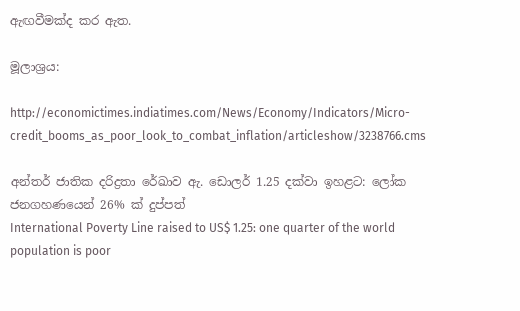ඇඟවීමක්ද කර ඇත.

මූලාශ්‍රය:

http://economictimes.indiatimes.com/News/Economy/Indicators/Micro-credit_booms_as_poor_look_to_combat_inflation/articleshow/3238766.cms

අන්තර් ජාතික දරිද්‍රතා රේඛාව ඇ. ඩොලර් 1.25 දක්වා ඉහළට: ලෝක ජනගහණයෙන් 26% ක් දුප්පත්
International Poverty Line raised to US$ 1.25: one quarter of the world population is poor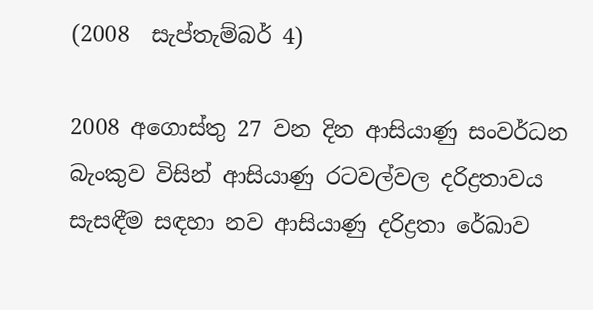(2008  සැප්තැම්බර් 4)

2008 අගොස්තු 27 වන දින ආසියාණු සංවර්ධන බැංකුව විසින් ආසියාණු රටවල්වල දරිද්‍රතාවය සැසඳීම සඳහා නව ආසියාණු දරිද්‍රතා රේඛාව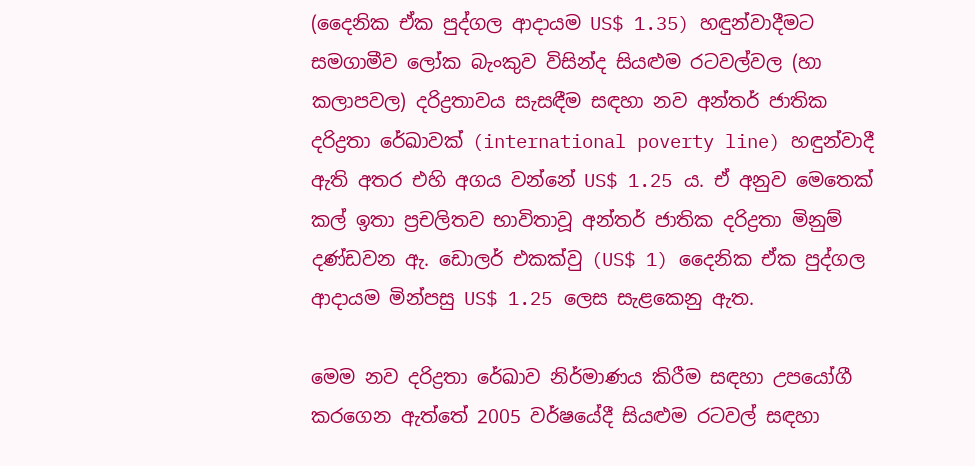(දෛනික ඒක පුද්ගල ආදායම US$ 1.35) හඳුන්වාදීමට සමගාමීව ලෝක බැංකුව විසින්ද සියළුම රටවල්වල (හා කලාපවල) දරිද්‍රතාවය සැසඳීම සඳහා නව අන්තර් ජාතික දරිද්‍රතා රේඛාවක් (international poverty line) හඳුන්වාදී ඇති අතර එහි අගය වන්නේ US$ 1.25 ය. ඒ අනුව මෙතෙක් කල් ඉතා ප්‍රචලිතව භාවිතාවූ අන්තර් ජාතික දරිද්‍රතා මිනුම් දණ්ඩවන ඇ. ඩොලර් එකක්වු (US$ 1) දෛනික ඒක පුද්ගල ආදායම මින්පසු US$ 1.25 ලෙස සැළකෙනු ඇත.

මෙම නව දරිද්‍රතා රේඛාව නිර්මාණය කිරීම සඳහා උපයෝගී කරගෙන ඇත්තේ 2005 වර්ෂයේදී සියළුම රටවල් සඳහා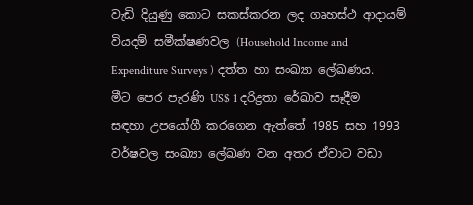වැඩි දියුණු කොට සකස්කරන ලද ගෘහස්ථ ආදායම් වියදම් සමීක්ෂණවල (Household Income and Expenditure Surveys ) දත්ත හා සංඛ්‍යා ලේඛණය. මීට පෙර පැරණි US$ 1 දරිද්‍රතා රේඛාව සෑදීම සඳහා උපයෝගී කරගෙන ඇත්තේ 1985 සහ 1993 වර්ෂවල සංඛ්‍යා ලේඛණ වන අතර ඒවාට වඩා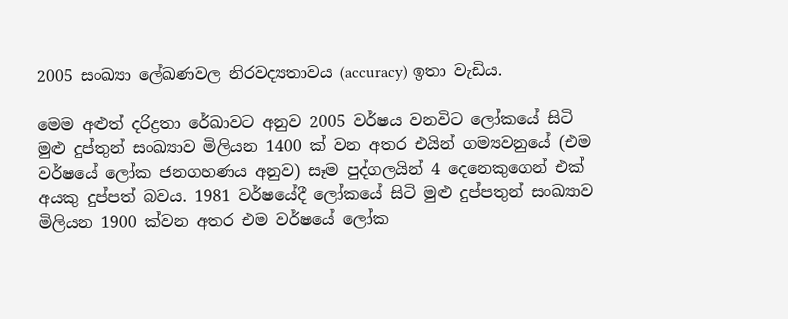2005 සංඛ්‍යා ලේඛණවල නිරවද්‍යතාවය (accuracy) ඉතා වැඩිය.

මෙම අළුත් දරිද්‍රතා රේඛාවට අනුව 2005 වර්ෂය වනවිට ලෝකයේ සිටි මුළු දුප්තුන් සංඛ්‍යාව මිලියන 1400 ක් වන අතර එයින් ගම්‍යවනුයේ (එම වර්ෂයේ ලෝක ජනගහණය අනුව) සෑම පුද්ගලයින් 4 දෙනෙකුගෙන් එක් අයකු දුප්පත් බවය. 1981 වර්ෂයේදී ලෝකයේ සිටි මුළු දුප්පතුන් සංඛ්‍යාව මිලියන 1900 ක්වන අතර එම වර්ෂයේ ලෝක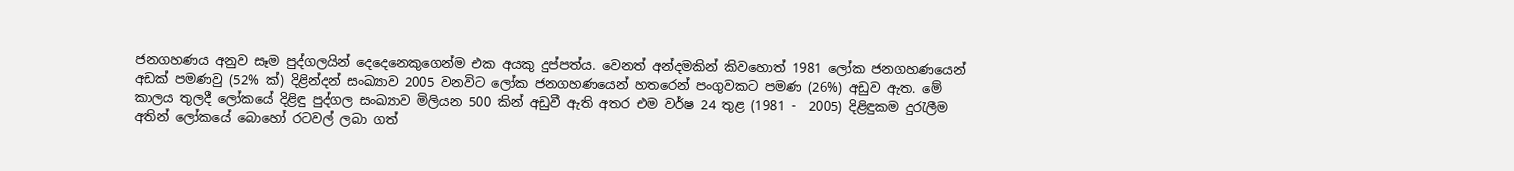ජනගහණය අනුව සෑම පුද්ගලයින් දෙදෙනෙකුගෙන්ම එක අයකු දුප්පත්ය. වෙනත් අන්දමකින් කිවහොත් 1981 ලෝක ජනගහණයෙන් අඩක් පමණවු (52% ක්) දිළින්දන් සංඛ්‍යාව 2005 වනවිට ලෝක ජනගහණයෙන් හතරෙන් පංගුවකට පමණ (26%) අඩුව ඇත. මේ කාලය තුලදී ලෝකයේ දිළිඳු පුද්ගල සංඛ්‍යාව මිලියන 500 කින් අඩුවී ඇති අතර එම වර්ෂ 24 තුළ (1981 -  2005) දිළිඳුකම දුරැලීම අතින් ලෝකයේ බොහෝ රටවල් ලබා ගත්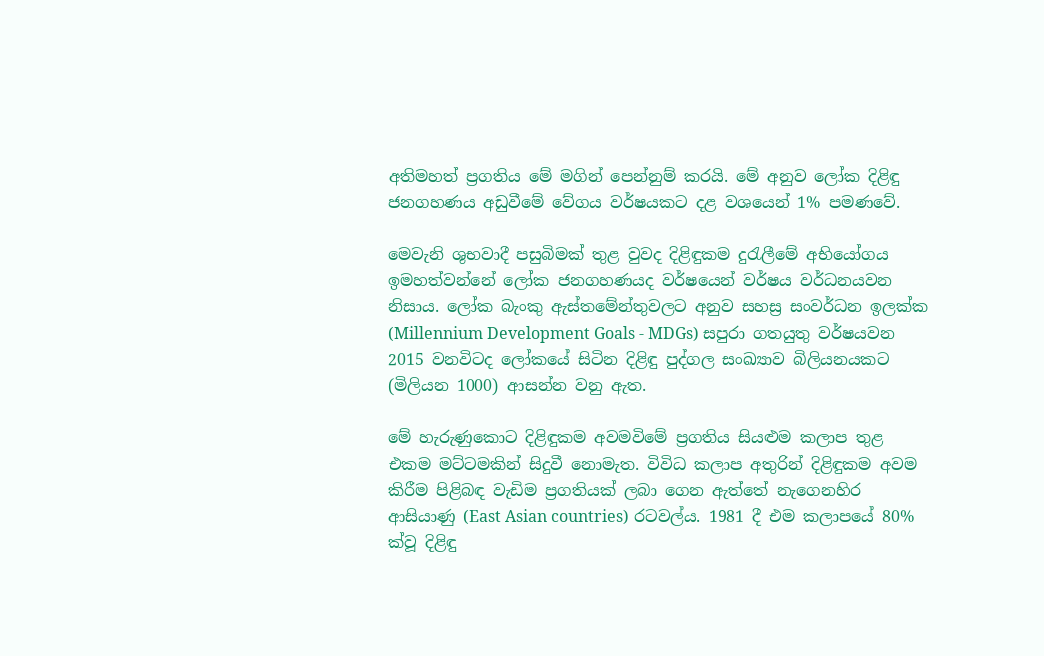අතිමහත් ප්‍රගතිය මේ මගින් පෙන්නුම් කරයි. මේ අනුව ලෝක දිළිඳු ජනගහණය අඩුවීමේ වේගය වර්ෂයකට දළ වශයෙන් 1% පමණවේ.

මෙවැනි ශුභවාදී පසුබිමක් තුළ වුවද දිළිඳුකම දුරැලීමේ අභියෝගය ඉමහත්වන්නේ ලෝක ජනගහණයද වර්ෂයෙන් වර්ෂය වර්ධනයවන නිසාය. ලෝක බැංකු ඇස්තමේන්තුවලට අනුව සහස්‍ර සංවර්ධන ඉලක්ක (Millennium Development Goals - MDGs) සපුරා ගතයුතු වර්ෂයවන 2015 වනවිටද ලෝකයේ සිටින දිළිඳු පුද්ගල සංඛ්‍යාව බිලියනයකට (මිලියන 1000) ආසන්න වනු ඇත.

මේ හැරුණුකොට දිළිඳුකම අවමවිමේ ප්‍රගතිය සියළුම කලාප තුළ එකම මට්ටමකින් සිදුවී නොමැත. විවිධ කලාප අතුරින් දිළිඳුකම අවම කිරීම පිළිබඳ වැඩිම ප්‍රගතියක් ලබා ගෙන ඇත්තේ නැගෙනහිර ආසියාණු (East Asian countries) රටවල්ය. 1981 දී එම කලාපයේ 80% ක්වූ දිළිඳු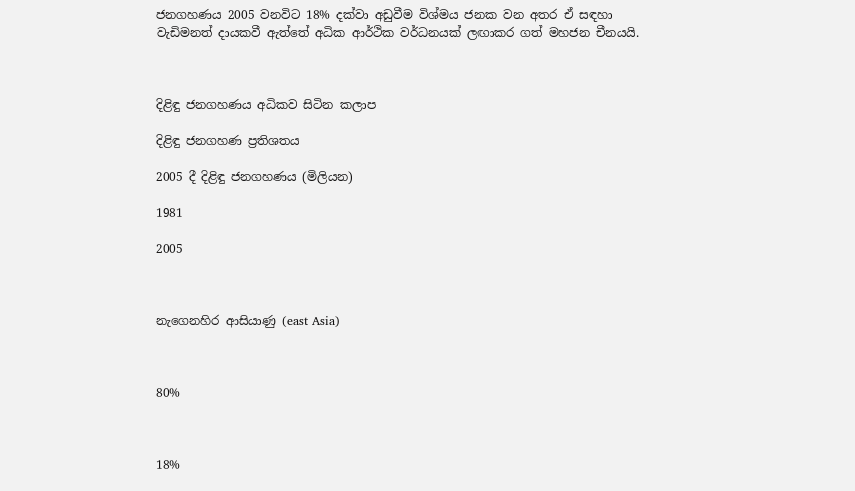ජනගහණය 2005 වනවිට 18% දක්වා අඩුවීම විශ්මය ජනක වන අතර ඒ සඳහා වැඩිමනත් දායකවී ඇත්තේ අධික ආර්ථික වර්ධනයක් ලඟාකර ගත් මහජන චීනයයි.



දිළිඳු ජනගහණය අධිකව සිටින කලාප

දිළිඳු ජනගහණ ප්‍රතිශතය

2005 දී දිළිඳු ජනගහණය (මිලියන)

1981

2005



නැගෙනහිර ආසියාණු (east Asia)



80%



18%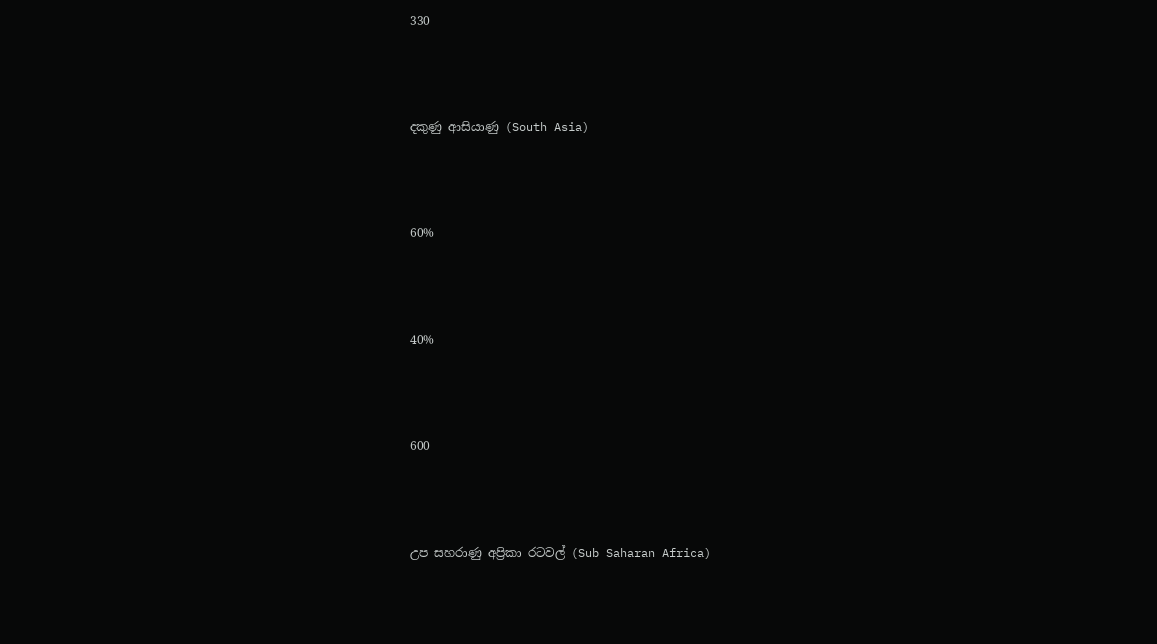330



දකුණු ආසියාණු (South Asia)



60%



40%



600



උප සහරාණු අප්‍රිකා රටවල් (Sub Saharan Africa)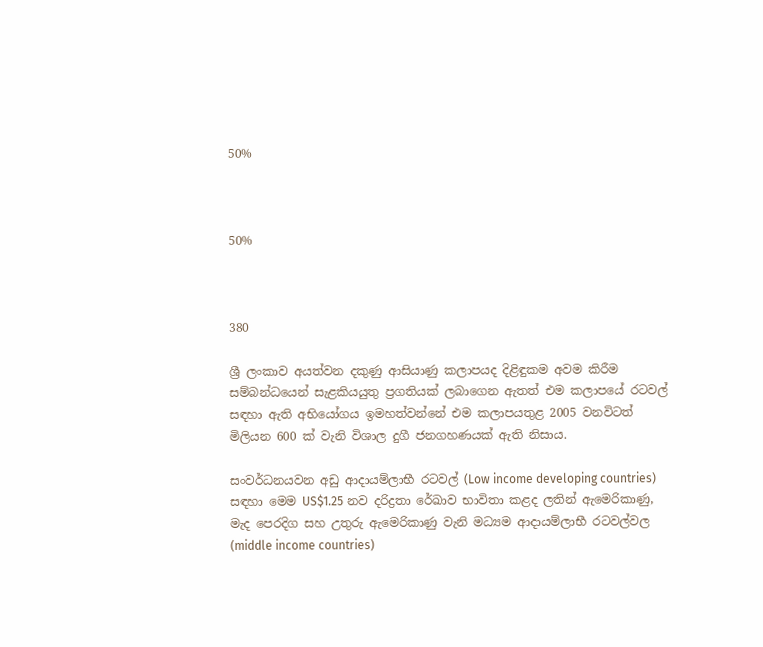50%



50%



380

ශ්‍රී ලංකාව අයත්වන දකුණු ආසියාණු කලාපයද දිළිඳුකම අවම කිරීම සම්බන්ධයෙන් සැළකියයුතු ප්‍රගතියක් ලබාගෙන ඇතත් එම කලාපයේ රටවල් සඳහා ඇති අභියෝගය ඉමහත්වන්නේ එම කලාපයතුළ 2005 වනවිටත් මිලියන 600 ක් වැනි විශාල දුගී ජනගහණයක් ඇති නිසාය.

සංවර්ධනයවන අඩු ආදායම්ලාභී රටවල් (Low income developing countries) සඳහා මෙම US$1.25 නව දරිද්‍රතා රේඛාව භාවිතා කළද ලතින් ඇමෙරිකාණු, මැද පෙරදිග සහ උතුරු ඇමෙරිකාණු වැනි මධ්‍යම ආදායම්ලාභී රටවල්වල (middle income countries)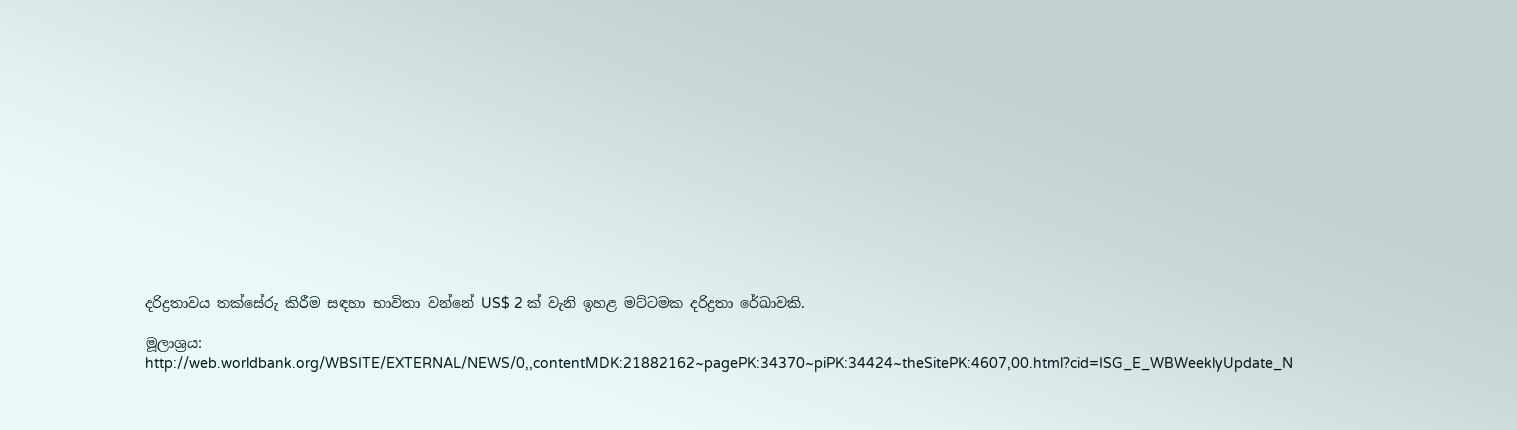දරිද්‍රතාවය තක්සේරු කිරීම සඳහා භාවිතා වන්නේ US$ 2 ක් වැනි ඉහළ මට්ටමක දරිද්‍රතා රේඛාවකි.

මූලාශ්‍රය:
http://web.worldbank.org/WBSITE/EXTERNAL/NEWS/0,,contentMDK:21882162~pagePK:34370~piPK:34424~theSitePK:4607,00.html?cid=ISG_E_WBWeeklyUpdate_N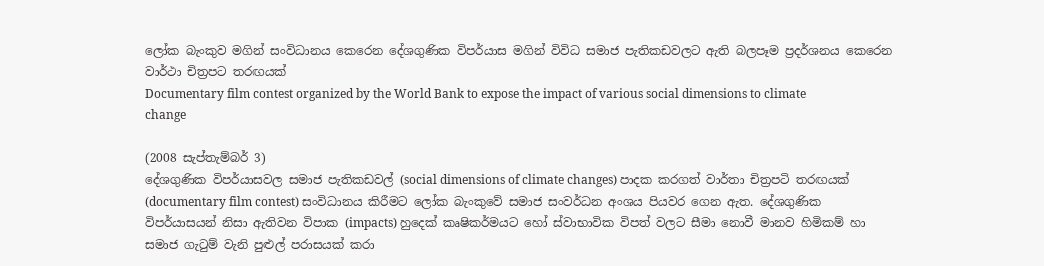ලෝක බැංකුව මගින් සංවිධානය කෙරෙන දේශගුණික විපර්යාස මගින් විවිධ සමාජ පැතිකඩවලට ඇති බලපෑම ප්‍රදර්ශනය කෙරෙන වාර්ථා චිත්‍රපට තරඟයක්
Documentary film contest organized by the World Bank to expose the impact of various social dimensions to climate change

(2008 සැප්තැම්බර් 3)
දේශගුණික විපර්යාසවල සමාජ පැතිකඩවල් (social dimensions of climate changes) පාදක කරගත් වාර්තා චිත්‍රපටි තරඟයක් (documentary film contest) සංවිධානය කිරීමට ලෝක බැංකුවේ සමාජ සංවර්ධන අංශය පියවර ගෙන ඇත. දේශගුණික විපර්යාසයන් නිසා ඇතිවන විපාක (impacts) හුදෙක් කෘෂිකර්මයට හෝ ස්වාභාවික විපත් වලට සීමා නොවී මානව හිමිකම් හා සමාජ ගැටුම් වැනි පුළුල් පරාසයක් කරා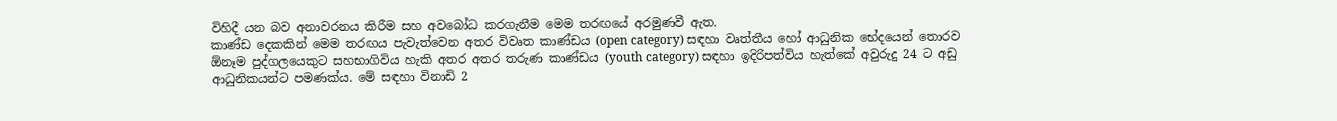විහිදී යන බව අනාවරනය කිරීම සහ අවබෝධ කරගැනීම මෙම තරඟයේ අරමුණවී ඇත.
කාණ්ඩ දෙකකින් මෙම තරඟය පැවැත්වෙන අතර විවෘත කාණ්ඩය (open category) සඳහා වෘත්තීය හෝ ආධුනික භේදයෙන් තොරව ඕනෑම පුද්ගලයෙකුට සහභාගිවිය හැකි අතර අතර තරුණ කාණ්ඩය (youth category) සඳහා ඉදිරිපත්විය හැත්කේ අවුරුදු 24 ට අඩු ආධුනිකයන්ට පමණක්ය. මේ සඳහා විනාඩි 2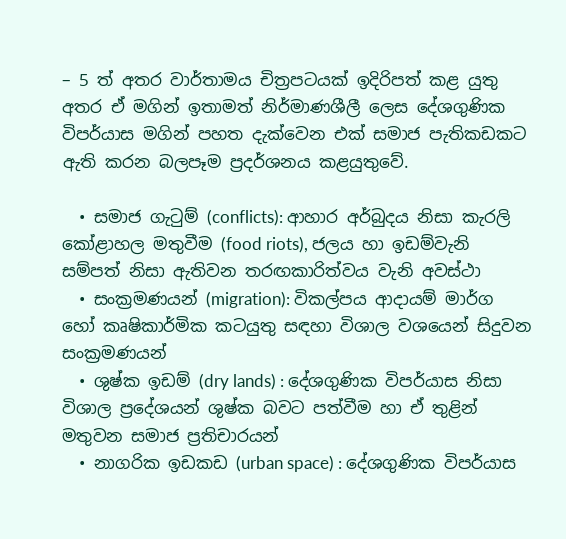– 5 ත් අතර වාර්තාමය චිත්‍රපටයක් ඉදිරිපත් කළ යුතු අතර ඒ මගින් ඉතාමත් නිර්මාණශීලී ලෙස දේශගුණික විපර්යාස මගින් පහත දැක්වෙන එක් සමාජ පැතිකඩකට ඇති කරන බලපෑම ප්‍රදර්ශනය කළයුතුවේ.

  • සමාජ ගැටුම් (conflicts): ආහාර අර්බුදය නිසා කැරලි කෝළාහල මතුවීම (food riots), ජලය හා ඉඩම්වැනි සම්පත් නිසා ඇතිවන තරඟකාරිත්වය වැනි අවස්ථා
  • සංක්‍රමණයන් (migration): විකල්පය ආදායම් මාර්ග හෝ කෘෂිකාර්මික කටයුතු සඳහා විශාල වශයෙන් සිදුවන සංක්‍රමණයන්
  • ශුෂ්ක ඉඩම් (dry lands) : දේශගුණික විපර්යාස නිසා විශාල ප්‍රදේශයන් ශුෂ්ක බවට පත්වීම හා ඒ තුළින් මතුවන සමාජ ප්‍රතිචාරයන්
  • නාගරික ඉඩකඩ (urban space) : දේශගුණික විපර්යාස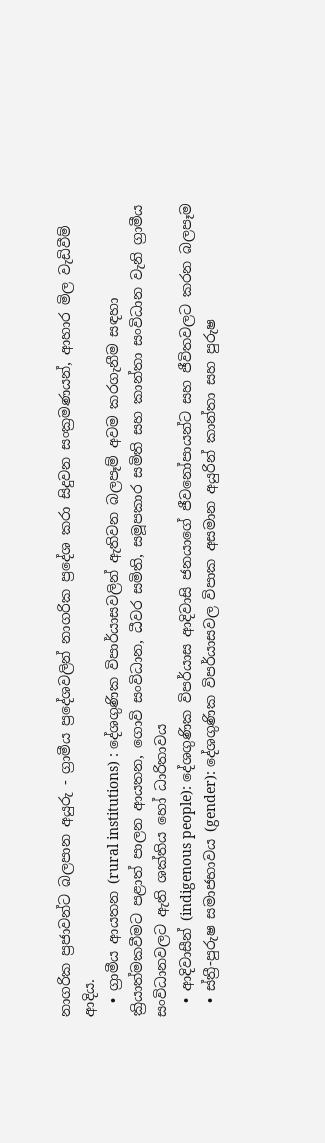නාගරික ප්‍රජාවන්ට බලපාන අයුරු - ග්‍රාමීය ප්‍රදේශවලින් නාගරික ප්‍රදේශ කරා සිදුවන සංක්‍රමණයන්, ආහාර මිල වැඩිවීම් ආදිය.
  • ග්‍රාමීය ආයතන (rural institutions) : දේශගුණික විපාර්යාසවලින් ඇතිවන බලපෑම් අවම කරගැනීම සඳහා ක්‍රියාත්මකවීමට පළාත් පාලන ආයතන, ගොවි සංවිධාන, ධීවර සමිති, සමූපකාර සමිති සහ කාන්තා සංවිධාන වැනි ග්‍රාමීය සංවිධානවලට ඇති ශක්තිය හෝ ධාරිතාවය
  • ආදිවාසීන් (indigenous people): දේශගුණික විපර්යාස ආදිවාසි ජනයාගේ ජීවනෝපායන්ට සහ ජීවිතවලට කරන බලපෑම
  • ස්ත්‍රී-පුරුෂ සමාජභාවය (gender): දේශගුණික විපර්යාසවල විපාක අසමාන අයුරින් කාන්තා සහ පුරුෂ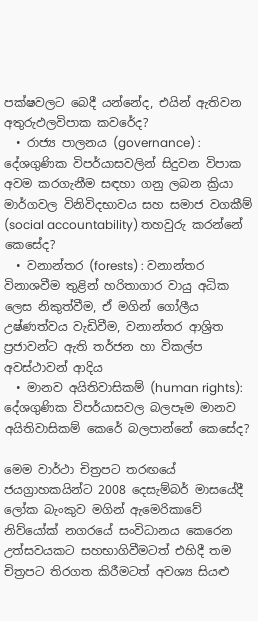පක්ෂවලට බෙදී යන්නේද, එයින් ඇතිවන අතුරුඵලවිපාක කවරේද?
  • රාජ්‍ය පාලනය (governance) : දේශගුණික විපර්යාසවලින් සිදුවන විපාක අවම කරගැනීම සඳහා ගනු ලබන ක්‍රියා මාර්ගවල විනිවිදභාවය සහ සමාජ වගකීම් (social accountability) තහවුරු කරන්නේ කෙසේද?
  • වනාන්තර (forests) : වනාන්තර විනාශවීම තුළින් හරිතාගාර වායු අධික ලෙස නිකුත්වීම, ඒ මගින් ගෝලීය උෂ්ණත්වය වැඩිවීම, වනාන්තර ආශ්‍රිත ප්‍රජාවන්ට ඇති තර්ජන හා විකල්ප අවස්ථාවන් ආදිය
  • මානව අයිතිවාසිකම් (human rights): දේශගුණික විපර්යාසවල බලපෑම මානව අයිතිවාසිකම් කෙරේ බලපාන්නේ කෙසේද?

මෙම වාර්ථා චිත්‍රපට තරඟයේ ජයග්‍රාහකයින්ට 2008 දෙසැම්බර් මාසයේදී ලෝක බැංකුව මගින් ඇමෙරිකාවේ නිව්යෝක් නගරයේ සංවිධානය කෙරෙන උත්සවයකට සහභාගිවීමටත් එහිදී තම චිත්‍රපට තිරගත කිරීමටත් අවශ්‍ය සියළු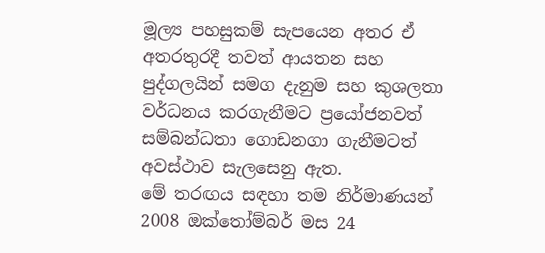මූල්‍ය පහසුකම් සැපයෙන අතර ඒ අතරතුරදී තවත් ආයතන සහ පුද්ගලයින් සමග දැනුම සහ කුශලතා වර්ධනය කරගැනීමට ප්‍රයෝජනවත් සම්බන්ධතා ගොඩනගා ගැනීමටත් අවස්ථාව සැලසෙනු ඇත.
මේ තරඟය සඳහා තම නිර්මාණයන් 2008 ඔක්තෝම්බර් මස 24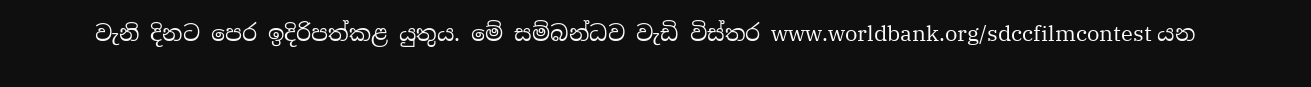වැනි දිනට පෙර ඉදිරිපත්කළ යුතුය. මේ සම්බන්ධව වැඩි විස්තර www.worldbank.org/sdccfilmcontest යන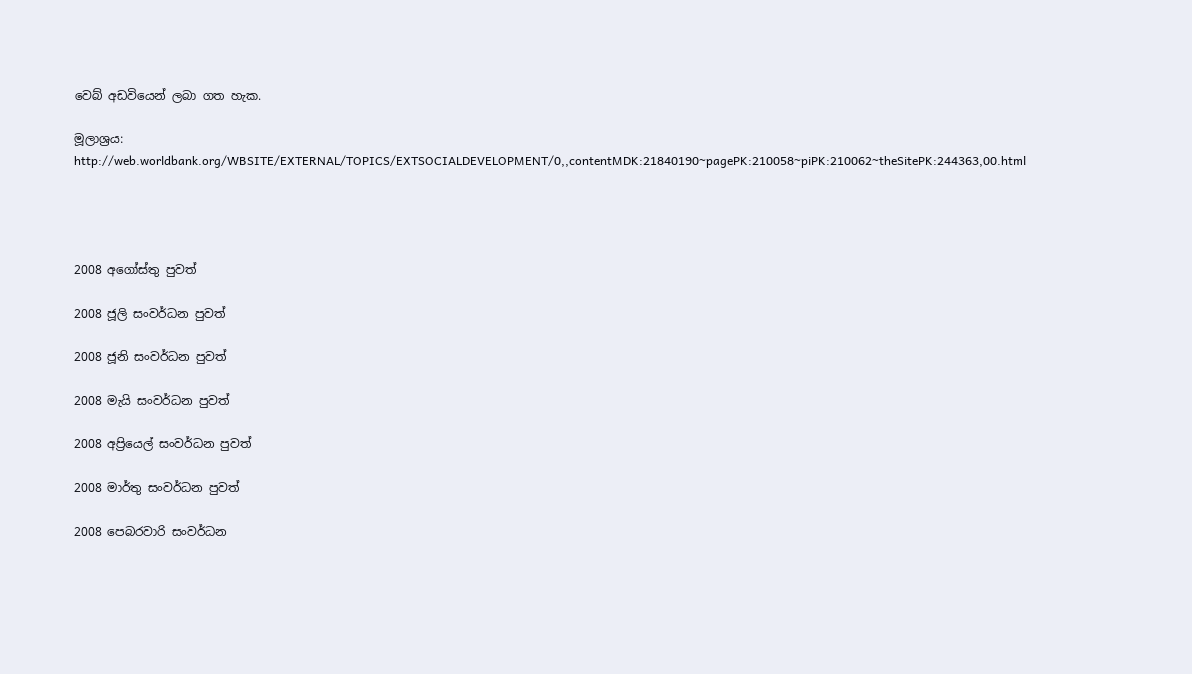වෙබ් අඩවියෙන් ලබා ගත හැක.

මූලාශ්‍රය: http://web.worldbank.org/WBSITE/EXTERNAL/TOPICS/EXTSOCIALDEVELOPMENT/0,,contentMDK:21840190~pagePK:210058~piPK:210062~theSitePK:244363,00.html




2008 අගෝස්තු පුවත්

2008 ජූලි සංවර්ධන පුවත්

2008 ජූනි සංවර්ධන පුවත්

2008 මැයි සංවර්ධන පුවත්

2008 අප්‍රියෙල් සංවර්ධන පුවත්

2008 මාර්තු සංවර්ධන පුවත්

2008 පෙබරවාරි සංවර්ධන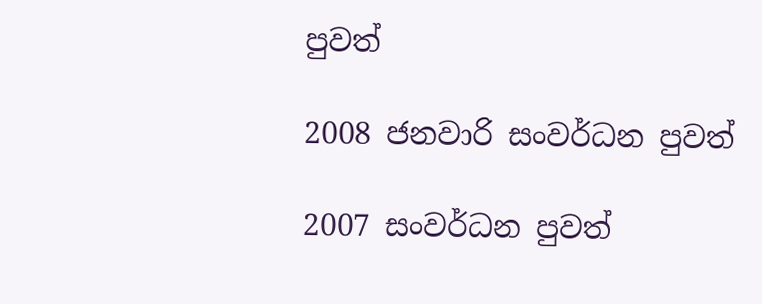පුවත්

2008 ජනවාරි සංවර්ධන පුවත්

2007 සංවර්ධන පුවත්